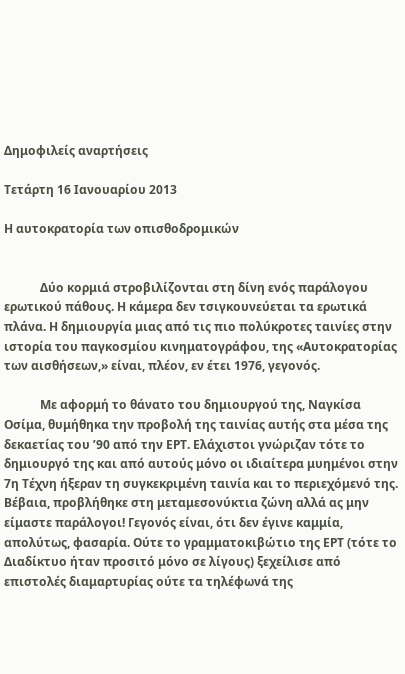Δημοφιλείς αναρτήσεις

Τετάρτη 16 Ιανουαρίου 2013

Η αυτοκρατορία των οπισθοδρομικών


            Δύο κορμιά στροβιλίζονται στη δίνη ενός παράλογου ερωτικού πάθους. Η κάμερα δεν τσιγκουνεύεται τα ερωτικά πλάνα. Η δημιουργία μιας από τις πιο πολύκροτες ταινίες στην ιστορία του παγκοσμίου κινηματογράφου, της «Αυτοκρατορίας των αισθήσεων,» είναι, πλέον, εν έτει 1976, γεγονός.

            Με αφορμή το θάνατο του δημιουργού της, Ναγκίσα Οσίμα, θυμήθηκα την προβολή της ταινίας αυτής στα μέσα της δεκαετίας του ’90 από την ΕΡΤ. Ελάχιστοι γνώριζαν τότε το δημιουργό της και από αυτούς μόνο οι ιδιαίτερα μυημένοι στην 7η Τέχνη ήξεραν τη συγκεκριμένη ταινία και το περιεχόμενό της. Βέβαια, προβλήθηκε στη μεταμεσονύκτια ζώνη αλλά ας μην είμαστε παράλογοι! Γεγονός είναι, ότι δεν έγινε καμμία, απολύτως, φασαρία. Ούτε το γραμματοκιβώτιο της ΕΡΤ (τότε το Διαδίκτυο ήταν προσιτό μόνο σε λίγους) ξεχείλισε από επιστολές διαμαρτυρίας ούτε τα τηλέφωνά της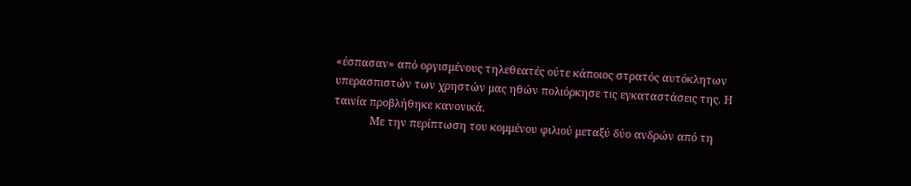«έσπασαν» από οργισμένους τηλεθεατές ούτε κάποιος στρατός αυτόκλητων υπερασπιστών των χρηστών μας ηθών πολιόρκησε τις εγκαταστάσεις της. Η ταινία προβλήθηκε κανονικά.
            Με την περίπτωση του κομμένου φιλιού μεταξύ δύο ανδρών από τη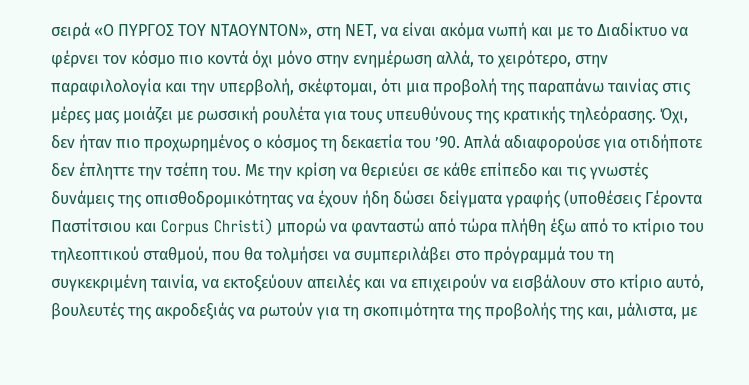σειρά «Ο ΠΥΡΓΟΣ ΤΟΥ ΝΤΑΟΥΝΤΟΝ», στη ΝΕΤ, να είναι ακόμα νωπή και με το Διαδίκτυο να φέρνει τον κόσμο πιο κοντά όχι μόνο στην ενημέρωση αλλά, το χειρότερο, στην παραφιλολογία και την υπερβολή, σκέφτομαι, ότι μια προβολή της παραπάνω ταινίας στις μέρες μας μοιάζει με ρωσσική ρουλέτα για τους υπευθύνους της κρατικής τηλεόρασης. Όχι, δεν ήταν πιο προχωρημένος ο κόσμος τη δεκαετία του ’90. Απλά αδιαφορούσε για οτιδήποτε δεν έπληττε την τσέπη του. Με την κρίση να θεριεύει σε κάθε επίπεδο και τις γνωστές δυνάμεις της οπισθοδρομικότητας να έχουν ήδη δώσει δείγματα γραφής (υποθέσεις Γέροντα Παστίτσιου και Corpus Christi) μπορώ να φανταστώ από τώρα πλήθη έξω από το κτίριο του τηλεοπτικού σταθμού, που θα τολμήσει να συμπεριλάβει στο πρόγραμμά του τη συγκεκριμένη ταινία, να εκτοξεύουν απειλές και να επιχειρούν να εισβάλουν στο κτίριο αυτό, βουλευτές της ακροδεξιάς να ρωτούν για τη σκοπιμότητα της προβολής της και, μάλιστα, με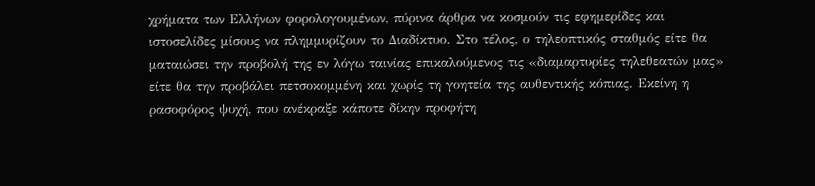χρήματα των Ελλήνων φορολογουμένων, πύρινα άρθρα να κοσμούν τις εφημερίδες και ιστοσελίδες μίσους να πλημμυρίζουν το Διαδίκτυο. Στο τέλος, ο τηλεοπτικός σταθμός είτε θα ματαιώσει την προβολή της εν λόγω ταινίας επικαλούμενος τις «διαμαρτυρίες τηλεθεατών μας» είτε θα την προβάλει πετσοκομμένη και χωρίς τη γοητεία της αυθεντικής κόπιας. Εκείνη η ρασοφόρος ψυχή, που ανέκραξε κάποτε δίκην προφήτη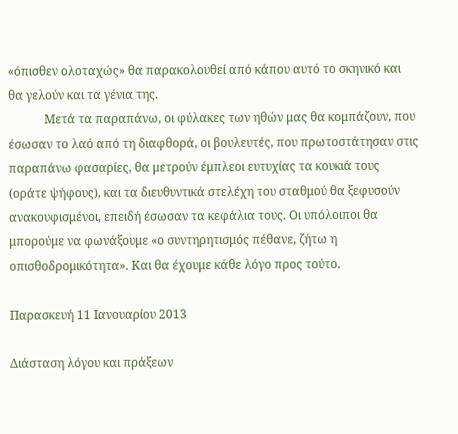«όπισθεν ολοταχώς» θα παρακολουθεί από κάπου αυτό το σκηνικό και θα γελούν και τα γένια της.
            Μετά τα παραπάνω, οι φύλακες των ηθών μας θα κομπάζουν, που έσωσαν το λαό από τη διαφθορά, οι βουλευτές, που πρωτοστάτησαν στις παραπάνω φασαρίες, θα μετρούν έμπλεοι ευτυχίας τα κουκιά τους (οράτε ψήφους), και τα διευθυντικά στελέχη του σταθμού θα ξεφυσούν ανακουφισμένοι, επειδή έσωσαν τα κεφάλια τους. Οι υπόλοιποι θα μπορούμε να φωνάξουμε «ο συντηρητισμός πέθανε, ζήτω η οπισθοδρομικότητα». Και θα έχουμε κάθε λόγο προς τούτο.

Παρασκευή 11 Ιανουαρίου 2013

Διάσταση λόγου και πράξεων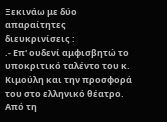Ξεκινάω με δύο απαραίτητες διευκρινίσεις :
.- Επ' ουδενί αμφισβητώ το υποκριτικό ταλέντο του κ. Κιμούλη και την προσφορά του στο ελληνικό θέατρο. Από τη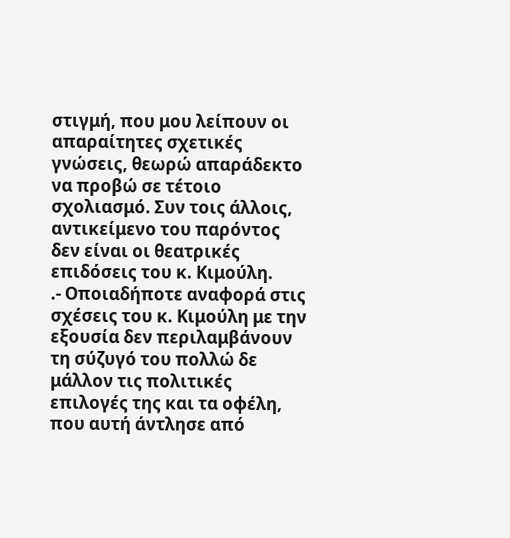στιγμή, που μου λείπουν οι απαραίτητες σχετικές γνώσεις, θεωρώ απαράδεκτο να προβώ σε τέτοιο σχολιασμό. Συν τοις άλλοις, αντικείμενο του παρόντος δεν είναι οι θεατρικές επιδόσεις του κ. Κιμούλη.
.- Οποιαδήποτε αναφορά στις σχέσεις του κ. Κιμούλη με την εξουσία δεν περιλαμβάνουν τη σύζυγό του πολλώ δε μάλλον τις πολιτικές επιλογές της και τα οφέλη, που αυτή άντλησε από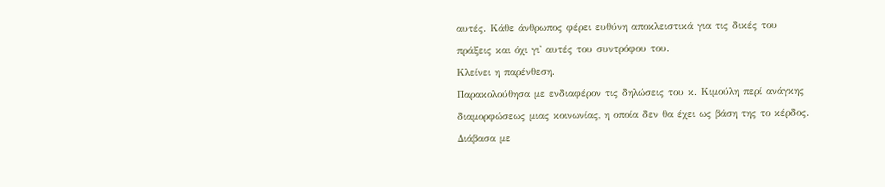αυτές. Κάθε άνθρωπος φέρει ευθύνη αποκλειστικά για τις δικές του πράξεις και όχι γι' αυτές του συντρόφου του.
Κλείνει η παρένθεση.
Παρακολούθησα με ενδιαφέρον τις δηλώσεις του κ. Κιμούλη περί ανάγκης διαμορφώσεως μιας κοινωνίας, η οποία δεν θα έχει ως βάση της το κέρδος. Διάβασα με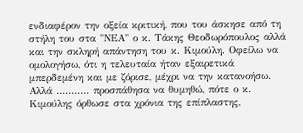ενδιαφέρον την οξεία κριτική, που του άσκησε από τη στήλη του στα "ΝΕΑ" ο κ. Τάκης Θεοδωρόπουλος αλλά και την σκληρή απάντηση του κ. Κιμούλη. Οφείλω να ομολογήσω, ότι η τελευταία ήταν εξαιρετικά μπερδεμένη και με ζόρισε, μέχρι να την κατανοήσω.
Αλλά ........... προσπάθησα να θυμηθώ, πότε ο κ. Κιμούλης όρθωσε στα χρόνια της επίπλαστης,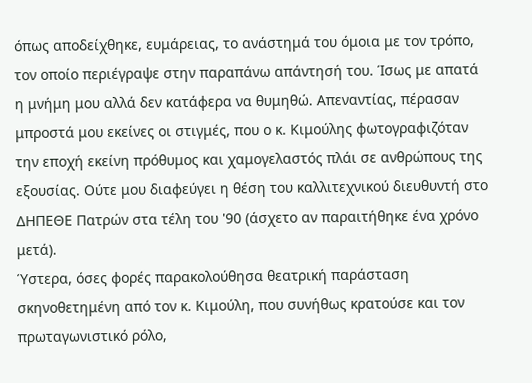όπως αποδείχθηκε, ευμάρειας, το ανάστημά του όμοια με τον τρόπο, τον οποίο περιέγραψε στην παραπάνω απάντησή του. Ίσως με απατά η μνήμη μου αλλά δεν κατάφερα να θυμηθώ. Απεναντίας, πέρασαν μπροστά μου εκείνες οι στιγμές, που ο κ. Κιμούλης φωτογραφιζόταν την εποχή εκείνη πρόθυμος και χαμογελαστός πλάι σε ανθρώπους της εξουσίας. Ούτε μου διαφεύγει η θέση του καλλιτεχνικού διευθυντή στο ΔΗΠΕΘΕ Πατρών στα τέλη του '90 (άσχετο αν παραιτήθηκε ένα χρόνο μετά).
Ύστερα, όσες φορές παρακολούθησα θεατρική παράσταση σκηνοθετημένη από τον κ. Κιμούλη, που συνήθως κρατούσε και τον πρωταγωνιστικό ρόλο,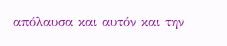απόλαυσα και αυτόν και την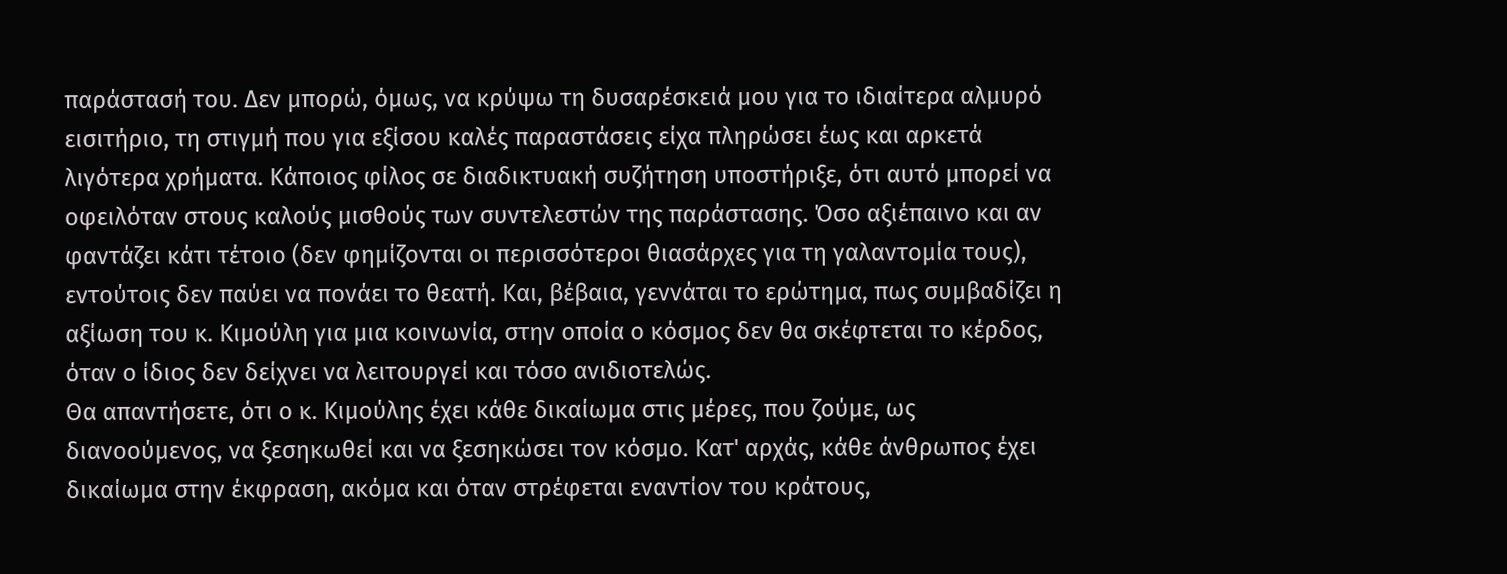παράστασή του. Δεν μπορώ, όμως, να κρύψω τη δυσαρέσκειά μου για το ιδιαίτερα αλμυρό εισιτήριο, τη στιγμή που για εξίσου καλές παραστάσεις είχα πληρώσει έως και αρκετά λιγότερα χρήματα. Κάποιος φίλος σε διαδικτυακή συζήτηση υποστήριξε, ότι αυτό μπορεί να οφειλόταν στους καλούς μισθούς των συντελεστών της παράστασης. Όσο αξιέπαινο και αν φαντάζει κάτι τέτοιο (δεν φημίζονται οι περισσότεροι θιασάρχες για τη γαλαντομία τους), εντούτοις δεν παύει να πονάει το θεατή. Και, βέβαια, γεννάται το ερώτημα, πως συμβαδίζει η αξίωση του κ. Κιμούλη για μια κοινωνία, στην οποία ο κόσμος δεν θα σκέφτεται το κέρδος, όταν ο ίδιος δεν δείχνει να λειτουργεί και τόσο ανιδιοτελώς.
Θα απαντήσετε, ότι ο κ. Κιμούλης έχει κάθε δικαίωμα στις μέρες, που ζούμε, ως διανοούμενος, να ξεσηκωθεί και να ξεσηκώσει τον κόσμο. Κατ' αρχάς, κάθε άνθρωπος έχει δικαίωμα στην έκφραση, ακόμα και όταν στρέφεται εναντίον του κράτους,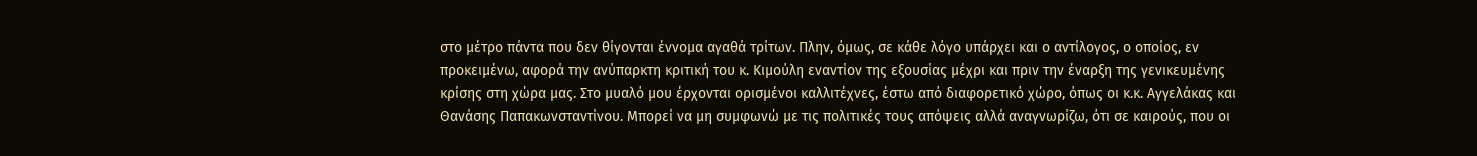στο μέτρο πάντα που δεν θίγονται έννομα αγαθά τρίτων. Πλην, όμως, σε κάθε λόγο υπάρχει και ο αντίλογος, ο οποίος, εν προκειμένω, αφορά την ανύπαρκτη κριτική του κ. Κιμούλη εναντίον της εξουσίας μέχρι και πριν την έναρξη της γενικευμένης κρίσης στη χώρα μας. Στο μυαλό μου έρχονται ορισμένοι καλλιτέχνες, έστω από διαφορετικό χώρο, όπως οι κ.κ. Αγγελάκας και Θανάσης Παπακωνσταντίνου. Μπορεί να μη συμφωνώ με τις πολιτικές τους απόψεις αλλά αναγνωρίζω, ότι σε καιρούς, που οι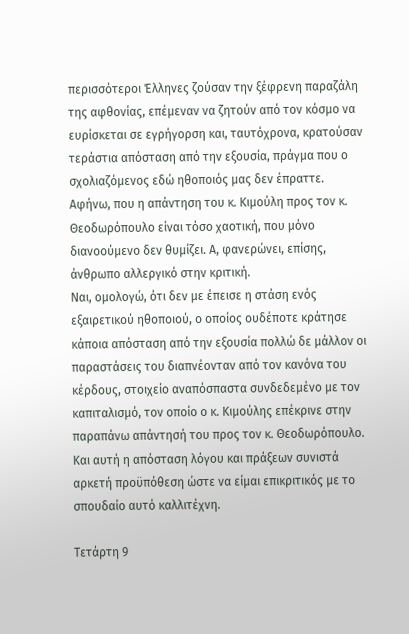περισσότεροι Έλληνες ζούσαν την ξέφρενη παραζάλη της αφθονίας, επέμεναν να ζητούν από τον κόσμο να ευρίσκεται σε εγρήγορση και, ταυτόχρονα, κρατούσαν τεράστια απόσταση από την εξουσία, πράγμα που ο σχολιαζόμενος εδώ ηθοποιός μας δεν έπραττε. Αφήνω, που η απάντηση του κ. Κιμούλη προς τον κ. Θεοδωρόπουλο είναι τόσο χαοτική, που μόνο διανοούμενο δεν θυμίζει. Α, φανερώνει, επίσης, άνθρωπο αλλεργικό στην κριτική.
Ναι, ομολογώ, ότι δεν με έπεισε η στάση ενός εξαιρετικού ηθοποιού, ο οποίος ουδέποτε κράτησε κάποια απόσταση από την εξουσία πολλώ δε μάλλον οι παραστάσεις του διαπνέονταν από τον κανόνα του κέρδους, στοιχείο αναπόσπαστα συνδεδεμένο με τον καπιταλισμό, τον οποίο ο κ. Κιμούλης επέκρινε στην παραπάνω απάντησή του προς τον κ. Θεοδωρόπουλο. Και αυτή η απόσταση λόγου και πράξεων συνιστά αρκετή προϋπόθεση ώστε να είμαι επικριτικός με το σπουδαίο αυτό καλλιτέχνη.

Τετάρτη 9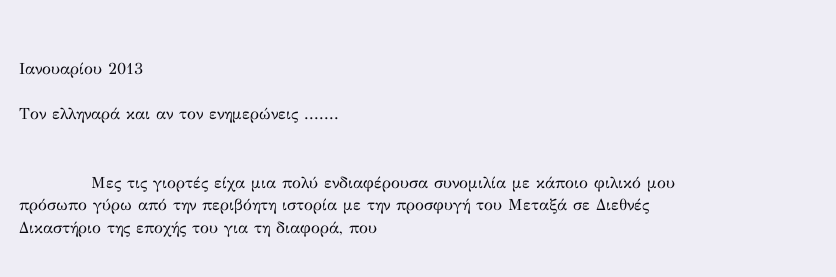Ιανουαρίου 2013

Τον ελληναρά και αν τον ενημερώνεις .......


            Μες τις γιορτές είχα μια πολύ ενδιαφέρουσα συνομιλία με κάποιο φιλικό μου πρόσωπο γύρω από την περιβόητη ιστορία με την προσφυγή του Μεταξά σε Διεθνές Δικαστήριο της εποχής του για τη διαφορά, που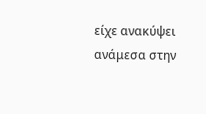είχε ανακύψει ανάμεσα στην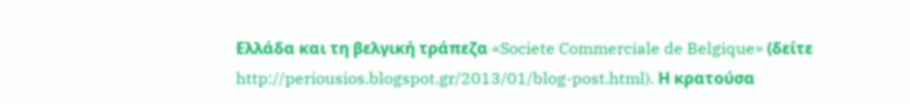Ελλάδα και τη βελγική τράπεζα «Societe Commerciale de Belgique» (δείτε http://periousios.blogspot.gr/2013/01/blog-post.html). Η κρατούσα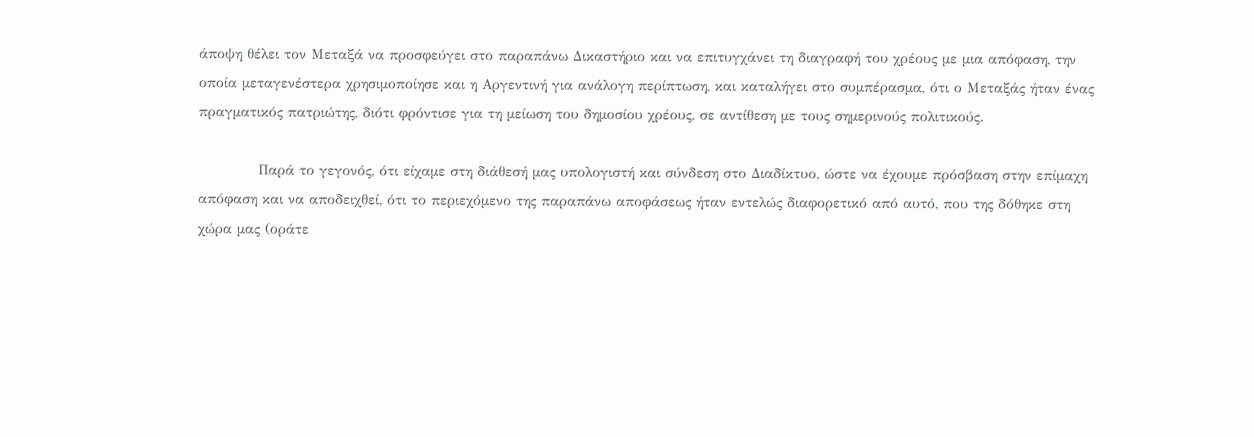άποψη θέλει τον Μεταξά να προσφεύγει στο παραπάνω Δικαστήριο και να επιτυγχάνει τη διαγραφή του χρέους με μια απόφαση, την οποία μεταγενέστερα χρησιμοποίησε και η Αργεντινή για ανάλογη περίπτωση, και καταλήγει στο συμπέρασμα, ότι ο Μεταξάς ήταν ένας πραγματικός πατριώτης, διότι φρόντισε για τη μείωση του δημοσίου χρέους, σε αντίθεση με τους σημερινούς πολιτικούς.

            Παρά το γεγονός, ότι είχαμε στη διάθεσή μας υπολογιστή και σύνδεση στο Διαδίκτυο, ώστε να έχουμε πρόσβαση στην επίμαχη απόφαση και να αποδειχθεί, ότι το περιεχόμενο της παραπάνω αποφάσεως ήταν εντελώς διαφορετικό από αυτό, που της δόθηκε στη χώρα μας (οράτε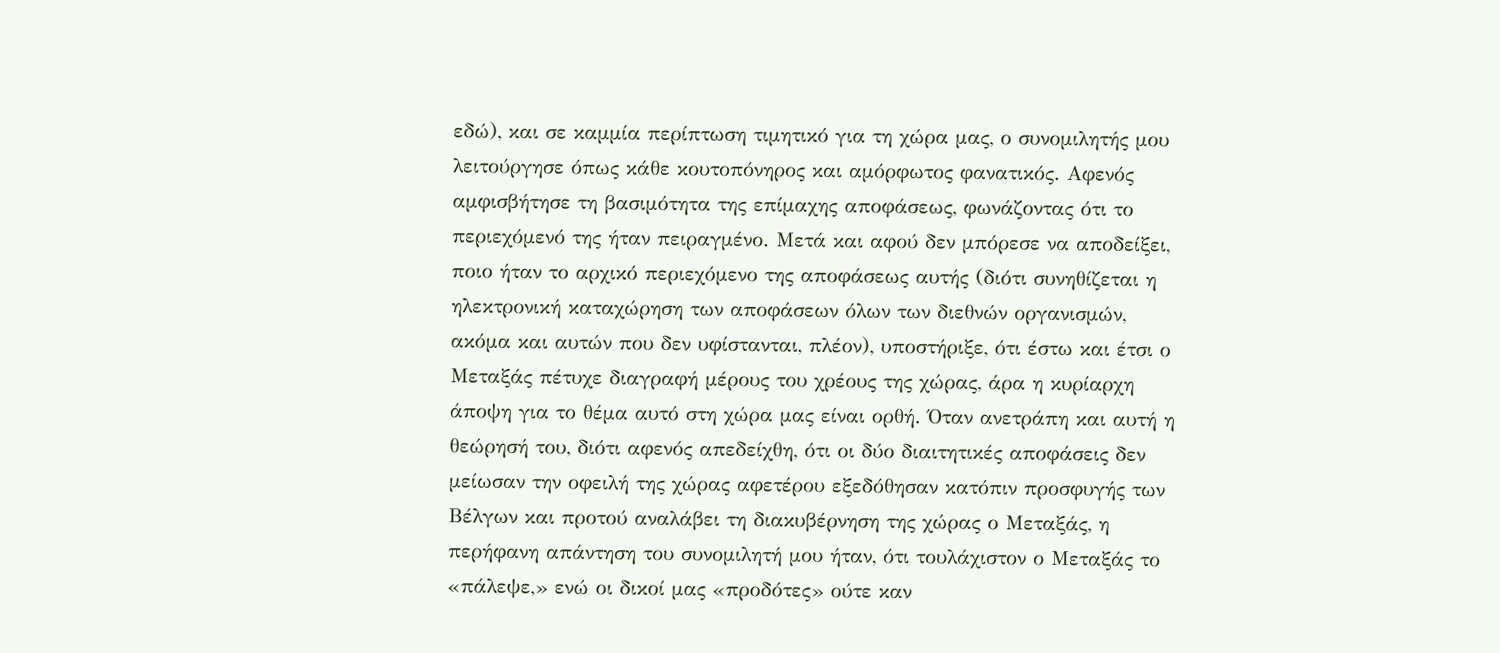εδώ), και σε καμμία περίπτωση τιμητικό για τη χώρα μας, ο συνομιλητής μου λειτούργησε όπως κάθε κουτοπόνηρος και αμόρφωτος φανατικός. Αφενός αμφισβήτησε τη βασιμότητα της επίμαχης αποφάσεως, φωνάζοντας ότι το περιεχόμενό της ήταν πειραγμένο. Μετά και αφού δεν μπόρεσε να αποδείξει, ποιο ήταν το αρχικό περιεχόμενο της αποφάσεως αυτής (διότι συνηθίζεται η ηλεκτρονική καταχώρηση των αποφάσεων όλων των διεθνών οργανισμών, ακόμα και αυτών που δεν υφίστανται, πλέον), υποστήριξε, ότι έστω και έτσι ο Μεταξάς πέτυχε διαγραφή μέρους του χρέους της χώρας, άρα η κυρίαρχη άποψη για το θέμα αυτό στη χώρα μας είναι ορθή. Όταν ανετράπη και αυτή η θεώρησή του, διότι αφενός απεδείχθη, ότι οι δύο διαιτητικές αποφάσεις δεν μείωσαν την οφειλή της χώρας αφετέρου εξεδόθησαν κατόπιν προσφυγής των Βέλγων και προτού αναλάβει τη διακυβέρνηση της χώρας ο Μεταξάς, η περήφανη απάντηση του συνομιλητή μου ήταν, ότι τουλάχιστον ο Μεταξάς το «πάλεψε,» ενώ οι δικοί μας «προδότες» ούτε καν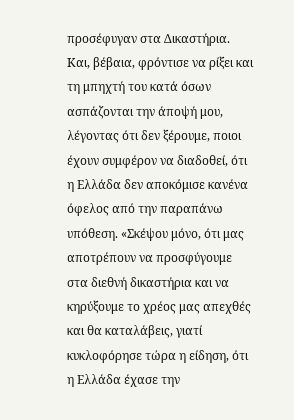προσέφυγαν στα Δικαστήρια. Και, βέβαια, φρόντισε να ρίξει και τη μπηχτή του κατά όσων ασπάζονται την άποψή μου, λέγοντας ότι δεν ξέρουμε, ποιοι έχουν συμφέρον να διαδοθεί, ότι η Ελλάδα δεν αποκόμισε κανένα όφελος από την παραπάνω υπόθεση. «Σκέψου μόνο, ότι μας αποτρέπουν να προσφύγουμε στα διεθνή δικαστήρια και να κηρύξουμε το χρέος μας απεχθές και θα καταλάβεις, γιατί κυκλοφόρησε τώρα η είδηση, ότι η Ελλάδα έχασε την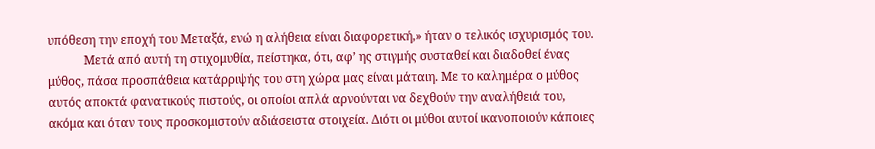υπόθεση την εποχή του Μεταξά, ενώ η αλήθεια είναι διαφορετική,» ήταν ο τελικός ισχυρισμός του.
            Μετά από αυτή τη στιχομυθία, πείστηκα, ότι, αφ’ ης στιγμής συσταθεί και διαδοθεί ένας μύθος, πάσα προσπάθεια κατάρριψής του στη χώρα μας είναι μάταιη. Με το καλημέρα ο μύθος αυτός αποκτά φανατικούς πιστούς, οι οποίοι απλά αρνούνται να δεχθούν την αναλήθειά του, ακόμα και όταν τους προσκομιστούν αδιάσειστα στοιχεία. Διότι οι μύθοι αυτοί ικανοποιούν κάποιες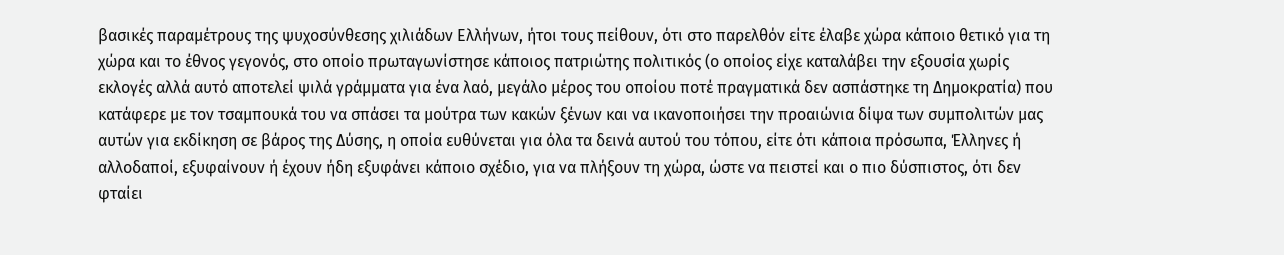βασικές παραμέτρους της ψυχοσύνθεσης χιλιάδων Ελλήνων, ήτοι τους πείθουν, ότι στο παρελθόν είτε έλαβε χώρα κάποιο θετικό για τη χώρα και το έθνος γεγονός, στο οποίο πρωταγωνίστησε κάποιος πατριώτης πολιτικός (ο οποίος είχε καταλάβει την εξουσία χωρίς εκλογές αλλά αυτό αποτελεί ψιλά γράμματα για ένα λαό, μεγάλο μέρος του οποίου ποτέ πραγματικά δεν ασπάστηκε τη Δημοκρατία) που κατάφερε με τον τσαμπουκά του να σπάσει τα μούτρα των κακών ξένων και να ικανοποιήσει την προαιώνια δίψα των συμπολιτών μας αυτών για εκδίκηση σε βάρος της Δύσης, η οποία ευθύνεται για όλα τα δεινά αυτού του τόπου, είτε ότι κάποια πρόσωπα, Έλληνες ή αλλοδαποί, εξυφαίνουν ή έχουν ήδη εξυφάνει κάποιο σχέδιο, για να πλήξουν τη χώρα, ώστε να πειστεί και ο πιο δύσπιστος, ότι δεν φταίει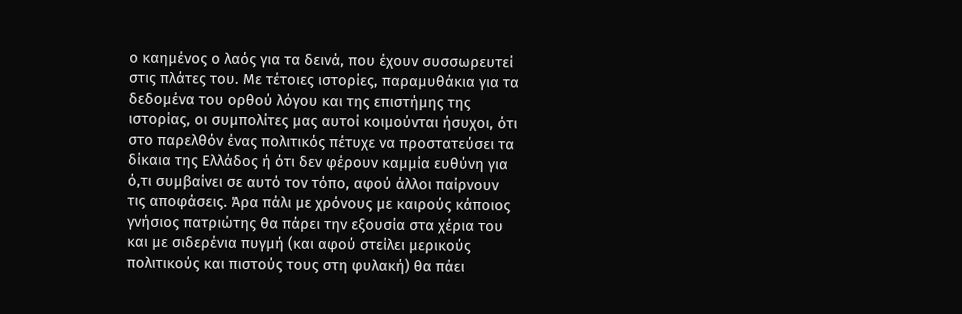ο καημένος ο λαός για τα δεινά, που έχουν συσσωρευτεί στις πλάτες του. Με τέτοιες ιστορίες, παραμυθάκια για τα δεδομένα του ορθού λόγου και της επιστήμης της ιστορίας, οι συμπολίτες μας αυτοί κοιμούνται ήσυχοι, ότι στο παρελθόν ένας πολιτικός πέτυχε να προστατεύσει τα δίκαια της Ελλάδος ή ότι δεν φέρουν καμμία ευθύνη για ό,τι συμβαίνει σε αυτό τον τόπο, αφού άλλοι παίρνουν τις αποφάσεις. Άρα πάλι με χρόνους με καιρούς κάποιος γνήσιος πατριώτης θα πάρει την εξουσία στα χέρια του και με σιδερένια πυγμή (και αφού στείλει μερικούς πολιτικούς και πιστούς τους στη φυλακή) θα πάει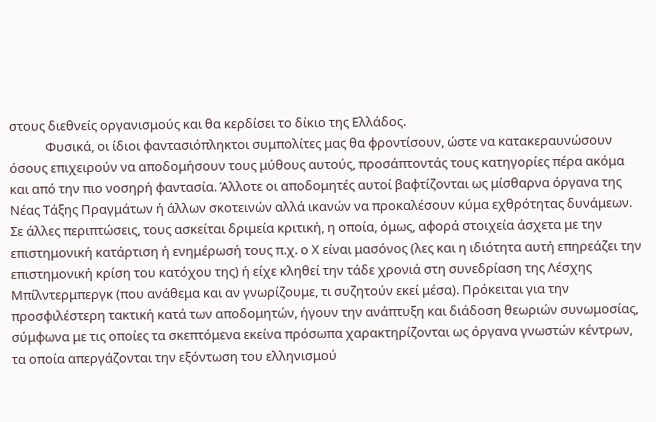στους διεθνείς οργανισμούς και θα κερδίσει το δίκιο της Ελλάδος.
            Φυσικά, οι ίδιοι φαντασιόπληκτοι συμπολίτες μας θα φροντίσουν, ώστε να κατακεραυνώσουν όσους επιχειρούν να αποδομήσουν τους μύθους αυτούς, προσάπτοντάς τους κατηγορίες πέρα ακόμα και από την πιο νοσηρή φαντασία. Άλλοτε οι αποδομητές αυτοί βαφτίζονται ως μίσθαρνα όργανα της Νέας Τάξης Πραγμάτων ή άλλων σκοτεινών αλλά ικανών να προκαλέσουν κύμα εχθρότητας δυνάμεων. Σε άλλες περιπτώσεις, τους ασκείται δριμεία κριτική, η οποία, όμως, αφορά στοιχεία άσχετα με την επιστημονική κατάρτιση ή ενημέρωσή τους π.χ. ο Χ είναι μασόνος (λες και η ιδιότητα αυτή επηρεάζει την επιστημονική κρίση του κατόχου της) ή είχε κληθεί την τάδε χρονιά στη συνεδρίαση της Λέσχης Μπίλντερμπεργκ (που ανάθεμα και αν γνωρίζουμε, τι συζητούν εκεί μέσα). Πρόκειται για την προσφιλέστερη τακτική κατά των αποδομητών, ήγουν την ανάπτυξη και διάδοση θεωριών συνωμοσίας, σύμφωνα με τις οποίες τα σκεπτόμενα εκείνα πρόσωπα χαρακτηρίζονται ως όργανα γνωστών κέντρων, τα οποία απεργάζονται την εξόντωση του ελληνισμού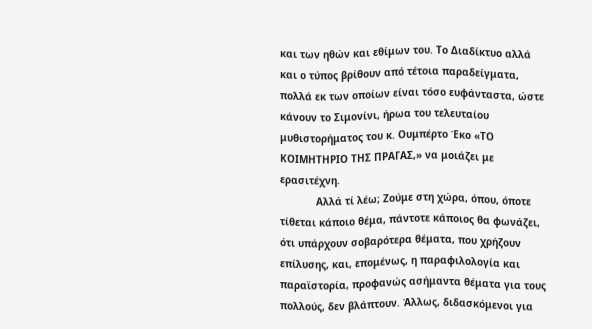και των ηθών και εθίμων του. Το Διαδίκτυο αλλά και ο τύπος βρίθουν από τέτοια παραδείγματα, πολλά εκ των οποίων είναι τόσο ευφάνταστα, ώστε κάνουν το Σιμονίνι, ήρωα του τελευταίου μυθιστορήματος του κ. Ουμπέρτο Έκο «ΤΟ ΚΟΙΜΗΤΗΡΙΟ ΤΗΣ ΠΡΑΓΑΣ,» να μοιάζει με ερασιτέχνη.
            Αλλά τί λέω; Ζούμε στη χώρα, όπου, όποτε τίθεται κάποιο θέμα, πάντοτε κάποιος θα φωνάζει, ότι υπάρχουν σοβαρότερα θέματα, που χρήζουν επίλυσης, και, επομένως, η παραφιλολογία και παραϊστορία, προφανώς ασήμαντα θέματα για τους πολλούς, δεν βλάπτουν. Άλλως, διδασκόμενοι για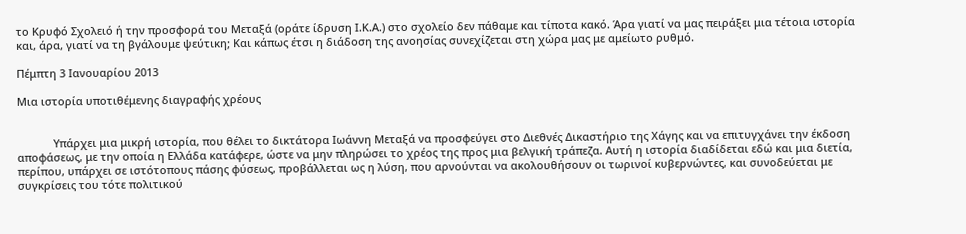το Κρυφό Σχολειό ή την προσφορά του Μεταξά (οράτε ίδρυση Ι.Κ.Α.) στο σχολείο δεν πάθαμε και τίποτα κακό. Άρα γιατί να μας πειράξει μια τέτοια ιστορία και, άρα, γιατί να τη βγάλουμε ψεύτικη; Και κάπως έτσι η διάδοση της ανοησίας συνεχίζεται στη χώρα μας με αμείωτο ρυθμό.

Πέμπτη 3 Ιανουαρίου 2013

Μια ιστορία υποτιθέμενης διαγραφής χρέους


            Υπάρχει μια μικρή ιστορία, που θέλει το δικτάτορα Ιωάννη Μεταξά να προσφεύγει στο Διεθνές Δικαστήριο της Χάγης και να επιτυγχάνει την έκδοση αποφάσεως, με την οποία η Ελλάδα κατάφερε, ώστε να μην πληρώσει το χρέος της προς μια βελγική τράπεζα. Αυτή η ιστορία διαδίδεται εδώ και μια διετία, περίπου, υπάρχει σε ιστότοπους πάσης φύσεως, προβάλλεται ως η λύση, που αρνούνται να ακολουθήσουν οι τωρινοί κυβερνώντες, και συνοδεύεται με συγκρίσεις του τότε πολιτικού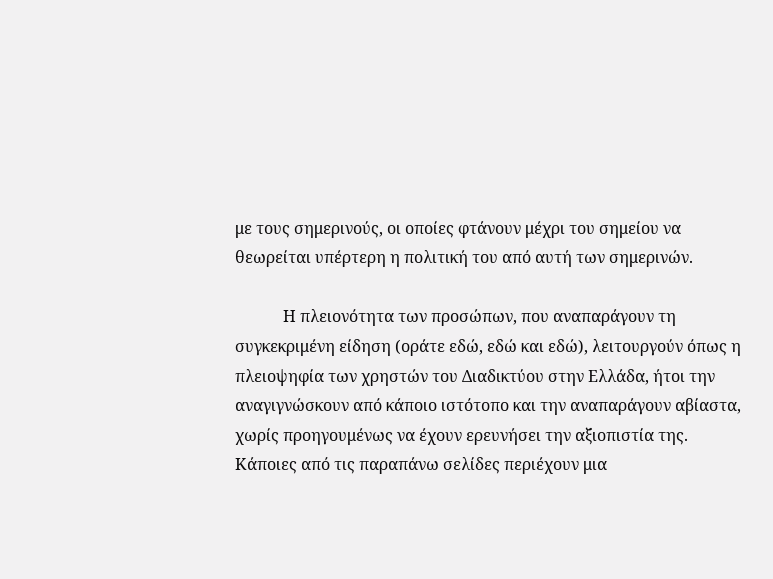με τους σημερινούς, οι οποίες φτάνουν μέχρι του σημείου να θεωρείται υπέρτερη η πολιτική του από αυτή των σημερινών.

            Η πλειονότητα των προσώπων, που αναπαράγουν τη συγκεκριμένη είδηση (οράτε εδώ, εδώ και εδώ), λειτουργούν όπως η πλειοψηφία των χρηστών του Διαδικτύου στην Ελλάδα, ήτοι την αναγιγνώσκουν από κάποιο ιστότοπο και την αναπαράγουν αβίαστα, χωρίς προηγουμένως να έχουν ερευνήσει την αξιοπιστία της. Κάποιες από τις παραπάνω σελίδες περιέχουν μια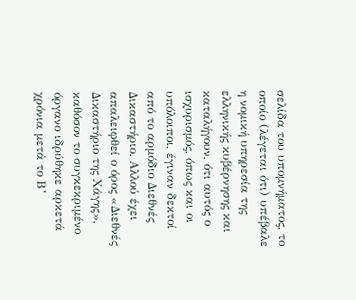σελίδα του υπομνήματος, το οποίο (λέγεται ότι) υπέβαλε η νομική υπηρεσία της ελληνικής κυβέρνησης και καταλήγουν, ότι αυτός ο ισχυρισμός, όπως και οι υπόλοιποι, έγιναν δεκτοί από το αρμόδιο Διεθνές Δικαστήριο. Αλλού έχει απαλειφθεί ο όρος «Διεθνές Δικαστήριο της Χάγης», καθόσον το συγκεκριμένο όργανο ιδρύθηκε αρκετά χρόνια μετά το Β’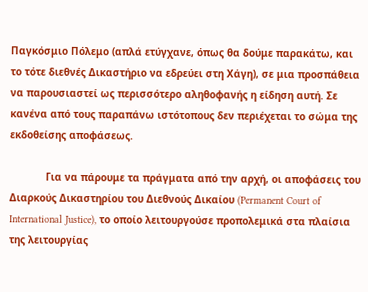Παγκόσμιο Πόλεμο (απλά ετύγχανε, όπως θα δούμε παρακάτω, και το τότε διεθνές Δικαστήριο να εδρεύει στη Χάγη), σε μια προσπάθεια να παρουσιαστεί ως περισσότερο αληθοφανής η είδηση αυτή. Σε κανένα από τους παραπάνω ιστότοπους δεν περιέχεται το σώμα της εκδοθείσης αποφάσεως.

            Για να πάρουμε τα πράγματα από την αρχή, οι αποφάσεις του Διαρκούς Δικαστηρίου του Διεθνούς Δικαίου (Permanent Court of International Justice), το οποίο λειτουργούσε προπολεμικά στα πλαίσια της λειτουργίας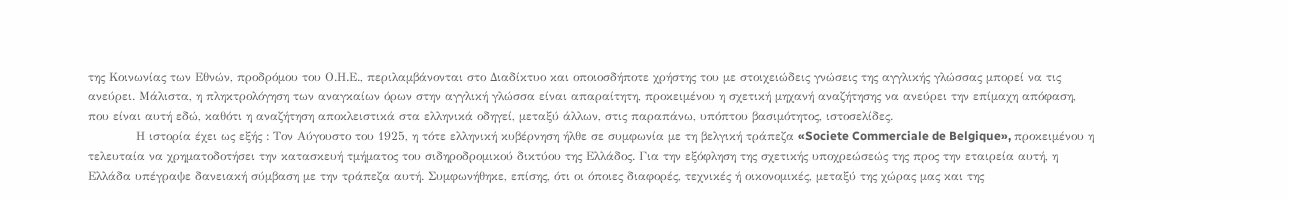της Κοινωνίας των Εθνών, προδρόμου του Ο.Η.Ε., περιλαμβάνονται στο Διαδίκτυο και οποιοσδήποτε χρήστης του με στοιχειώδεις γνώσεις της αγγλικής γλώσσας μπορεί να τις ανεύρει. Μάλιστα, η πληκτρολόγηση των αναγκαίων όρων στην αγγλική γλώσσα είναι απαραίτητη, προκειμένου η σχετική μηχανή αναζήτησης να ανεύρει την επίμαχη απόφαση, που είναι αυτή εδώ, καθότι η αναζήτηση αποκλειστικά στα ελληνικά οδηγεί, μεταξύ άλλων, στις παραπάνω, υπόπτου βασιμότητος, ιστοσελίδες.
            Η ιστορία έχει ως εξής : Τον Αύγουστο του 1925, η τότε ελληνική κυβέρνηση ήλθε σε συμφωνία με τη βελγική τράπεζα «Societe Commerciale de Belgique», προκειμένου η τελευταία να χρηματοδοτήσει την κατασκευή τμήματος του σιδηροδρομικού δικτύου της Ελλάδος. Για την εξόφληση της σχετικής υποχρεώσεώς της προς την εταιρεία αυτή, η Ελλάδα υπέγραψε δανειακή σύμβαση με την τράπεζα αυτή. Συμφωνήθηκε, επίσης, ότι οι όποιες διαφορές, τεχνικές ή οικονομικές, μεταξύ της χώρας μας και της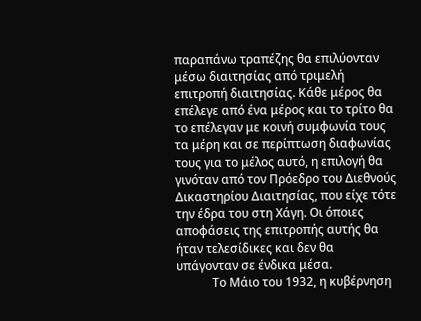παραπάνω τραπέζης θα επιλύονταν μέσω διαιτησίας από τριμελή επιτροπή διαιτησίας. Κάθε μέρος θα επέλεγε από ένα μέρος και το τρίτο θα το επέλεγαν με κοινή συμφωνία τους τα μέρη και σε περίπτωση διαφωνίας τους για το μέλος αυτό, η επιλογή θα γινόταν από τον Πρόεδρο του Διεθνούς Δικαστηρίου Διαιτησίας, που είχε τότε την έδρα του στη Χάγη. Οι όποιες αποφάσεις της επιτροπής αυτής θα ήταν τελεσίδικες και δεν θα υπάγονταν σε ένδικα μέσα.
            Το Μάιο του 1932, η κυβέρνηση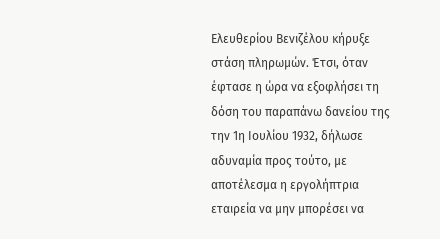Ελευθερίου Βενιζέλου κήρυξε στάση πληρωμών. Έτσι, όταν έφτασε η ώρα να εξοφλήσει τη δόση του παραπάνω δανείου της την 1η Ιουλίου 1932, δήλωσε αδυναμία προς τούτο, με αποτέλεσμα η εργολήπτρια εταιρεία να μην μπορέσει να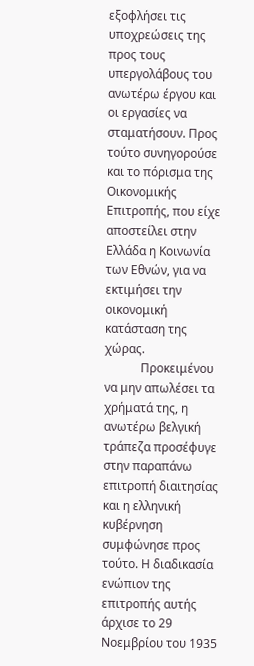εξοφλήσει τις υποχρεώσεις της προς τους υπεργολάβους του ανωτέρω έργου και οι εργασίες να σταματήσουν. Προς τούτο συνηγορούσε και το πόρισμα της Οικονομικής Επιτροπής, που είχε αποστείλει στην Ελλάδα η Κοινωνία των Εθνών, για να εκτιμήσει την οικονομική κατάσταση της χώρας.
            Προκειμένου να μην απωλέσει τα χρήματά της, η ανωτέρω βελγική τράπεζα προσέφυγε στην παραπάνω επιτροπή διαιτησίας και η ελληνική κυβέρνηση συμφώνησε προς τούτο. Η διαδικασία ενώπιον της επιτροπής αυτής άρχισε το 29 Νοεμβρίου του 1935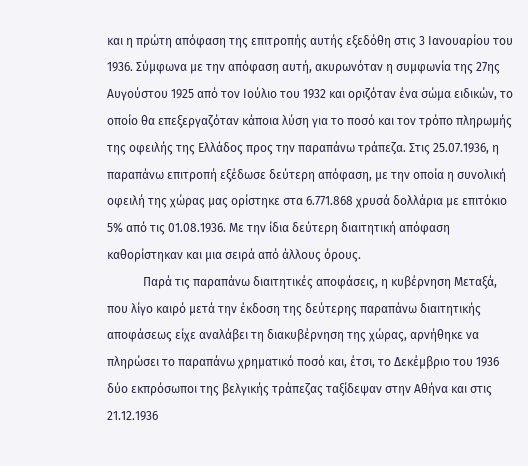και η πρώτη απόφαση της επιτροπής αυτής εξεδόθη στις 3 Ιανουαρίου του 1936. Σύμφωνα με την απόφαση αυτή, ακυρωνόταν η συμφωνία της 27ης Αυγούστου 1925 από τον Ιούλιο του 1932 και οριζόταν ένα σώμα ειδικών, το οποίο θα επεξεργαζόταν κάποια λύση για το ποσό και τον τρόπο πληρωμής της οφειλής της Ελλάδος προς την παραπάνω τράπεζα. Στις 25.07.1936, η παραπάνω επιτροπή εξέδωσε δεύτερη απόφαση, με την οποία η συνολική οφειλή της χώρας μας ορίστηκε στα 6.771.868 χρυσά δολλάρια με επιτόκιο 5% από τις 01.08.1936. Με την ίδια δεύτερη διαιτητική απόφαση καθορίστηκαν και μια σειρά από άλλους όρους.
            Παρά τις παραπάνω διαιτητικές αποφάσεις, η κυβέρνηση Μεταξά, που λίγο καιρό μετά την έκδοση της δεύτερης παραπάνω διαιτητικής αποφάσεως είχε αναλάβει τη διακυβέρνηση της χώρας, αρνήθηκε να πληρώσει το παραπάνω χρηματικό ποσό και, έτσι, το Δεκέμβριο του 1936 δύο εκπρόσωποι της βελγικής τράπεζας ταξίδεψαν στην Αθήνα και στις 21.12.1936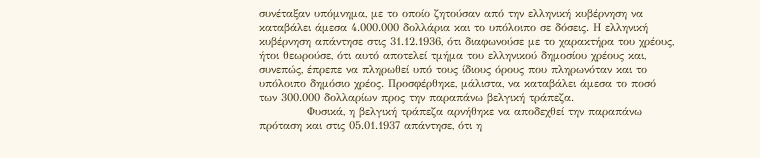συνέταξαν υπόμνημα, με το οποίο ζητούσαν από την ελληνική κυβέρνηση να καταβάλει άμεσα 4.000.000 δολλάρια και το υπόλοιπο σε δόσεις. Η ελληνική κυβέρνηση απάντησε στις 31.12.1936, ότι διαφωνούσε με το χαρακτήρα του χρέους, ήτοι θεωρούσε, ότι αυτό αποτελεί τμήμα του ελληνικού δημοσίου χρέους και, συνεπώς, έπρεπε να πληρωθεί υπό τους ίδιους όρους που πληρωνόταν και το υπόλοιπο δημόσιο χρέος. Προσφέρθηκε, μάλιστα, να καταβάλει άμεσα το ποσό των 300.000 δολλαρίων προς την παραπάνω βελγική τράπεζα.
            Φυσικά, η βελγική τράπεζα αρνήθηκε να αποδεχθεί την παραπάνω πρόταση και στις 05.01.1937 απάντησε, ότι η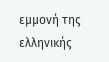εμμονή της ελληνικής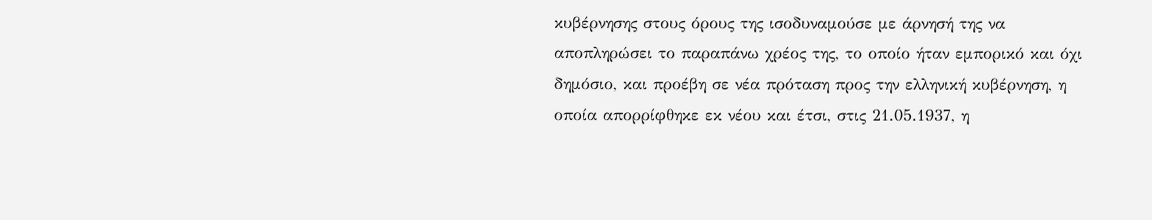κυβέρνησης στους όρους της ισοδυναμούσε με άρνησή της να αποπληρώσει το παραπάνω χρέος της, το οποίο ήταν εμπορικό και όχι δημόσιο, και προέβη σε νέα πρόταση προς την ελληνική κυβέρνηση, η οποία απορρίφθηκε εκ νέου και έτσι, στις 21.05.1937, η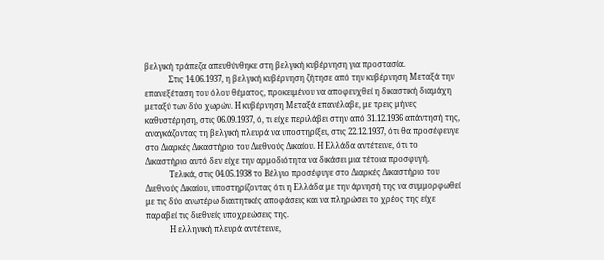βελγική τράπεζα απευθύνθηκε στη βελγική κυβέρνηση για προστασία.
            Στις 14.06.1937, η βελγική κυβέρνηση ζήτησε από την κυβέρνηση Μεταξά την επανεξέταση του όλου θέματος, προκειμένου να αποφευχθεί η δικαστική διαμάχη μεταξύ των δύο χωρών. Η κυβέρνηση Μεταξά επανέλαβε, με τρεις μήνες καθυστέρηση, στις 06.09.1937, ό, τι είχε περιλάβει στην από 31.12.1936 απάντησή της, αναγκάζοντας τη βελγική πλευρά να υποστηρίξει, στις 22.12.1937, ότι θα προσέφευγε στο Διαρκές Δικαστήριο του Διεθνούς Δικαίου. Η Ελλάδα αντέτεινε, ότι το Δικαστήριο αυτό δεν είχε την αρμοδιότητα να δικάσει μια τέτοια προσφυγή.
            Τελικά, στις 04.05.1938 το Βέλγιο προσέφυγε στο Διαρκές Δικαστήριο του Διεθνούς Δικαίου, υποστηρίζοντας ότι η Ελλάδα με την άρνησή της να συμμορφωθεί με τις δύο ανωτέρω διαιτητικές αποφάσεις και να πληρώσει το χρέος της είχε παραβεί τις διεθνείς υποχρεώσεις της.
            Η ελληνική πλευρά αντέτεινε,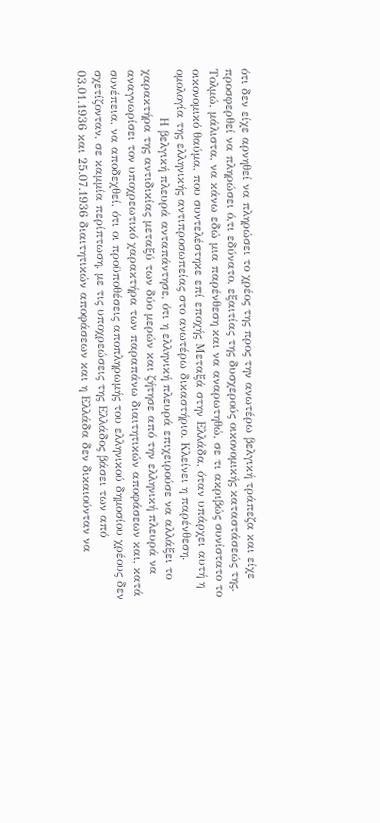ότι δεν είχε αρνηθεί να πληρώσει το χρέος της προς την ανωτέρω βελγική τράπεζα και είχε προσφερθεί να πληρώσει ό,τι εδύνατο, εξαιτίας της δυσχερούς οικονομικής καταστάσεώς της. Τολμώ, μάλιστα, να κάνω εδώ μια παρένθεση και να αναρωτηθώ, σε τι ακριβώς συνίστατο το οικονομικό θαύμα, που συντελέστηκε επί εποχής Μεταξά στην Ελλάδα, όταν υπάρχει αυτή η ομολογία της ελληνικής αντιπροσωπείας στο ανωτέρω δικαστήριο. Κλείνει η παρένθεση.
            Η βελγική πλευρά ανταπάντησε, ότι η ελληνική πλευρά επιχειρούσε να αλλάξει το χαρακτήρα της αντιδικίας μεταξύ των δύο μερών και ζήτησε από την ελληνική πλευρά να αναγνωρίσει τον υποχρεωτικό χαρακτήρα των παραπάνω διαιτητικών αποφάσεων και, κατά συνέπεια, να αποδεχθεί, ότι οι προϋποθέσεις αποπληρωμής του ελληνικού δημοσίου χρέους δεν σχετίζονταν, σε καμμία περίπτωση, με τις υποχρεώσεις της Ελλάδος βάσει των από 03.01.1936 και 25.07.1936 διαιτητικών αποφάσεων και η Ελλάδα δεν δικαιούνταν να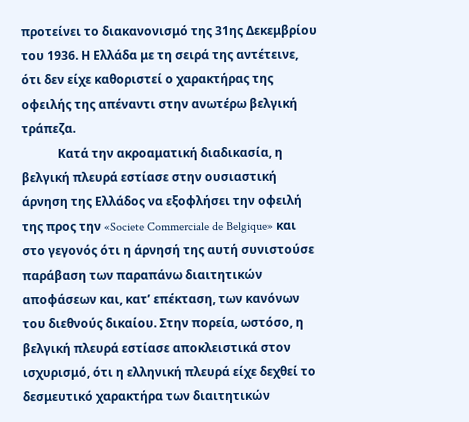προτείνει το διακανονισμό της 31ης Δεκεμβρίου του 1936. Η Ελλάδα με τη σειρά της αντέτεινε, ότι δεν είχε καθοριστεί ο χαρακτήρας της οφειλής της απέναντι στην ανωτέρω βελγική τράπεζα.
            Κατά την ακροαματική διαδικασία, η βελγική πλευρά εστίασε στην ουσιαστική άρνηση της Ελλάδος να εξοφλήσει την οφειλή της προς την «Societe Commerciale de Belgique» και στο γεγονός ότι η άρνησή της αυτή συνιστούσε παράβαση των παραπάνω διαιτητικών αποφάσεων και, κατ’ επέκταση, των κανόνων του διεθνούς δικαίου. Στην πορεία, ωστόσο, η βελγική πλευρά εστίασε αποκλειστικά στον ισχυρισμό, ότι η ελληνική πλευρά είχε δεχθεί το δεσμευτικό χαρακτήρα των διαιτητικών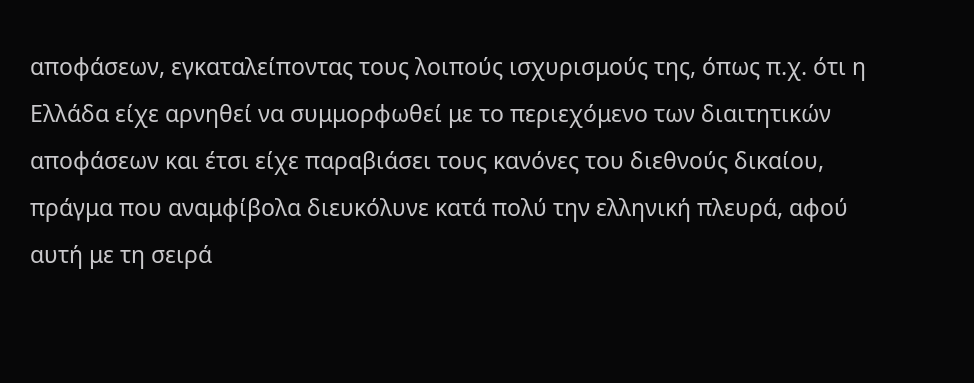αποφάσεων, εγκαταλείποντας τους λοιπούς ισχυρισμούς της, όπως π.χ. ότι η Ελλάδα είχε αρνηθεί να συμμορφωθεί με το περιεχόμενο των διαιτητικών αποφάσεων και έτσι είχε παραβιάσει τους κανόνες του διεθνούς δικαίου, πράγμα που αναμφίβολα διευκόλυνε κατά πολύ την ελληνική πλευρά, αφού αυτή με τη σειρά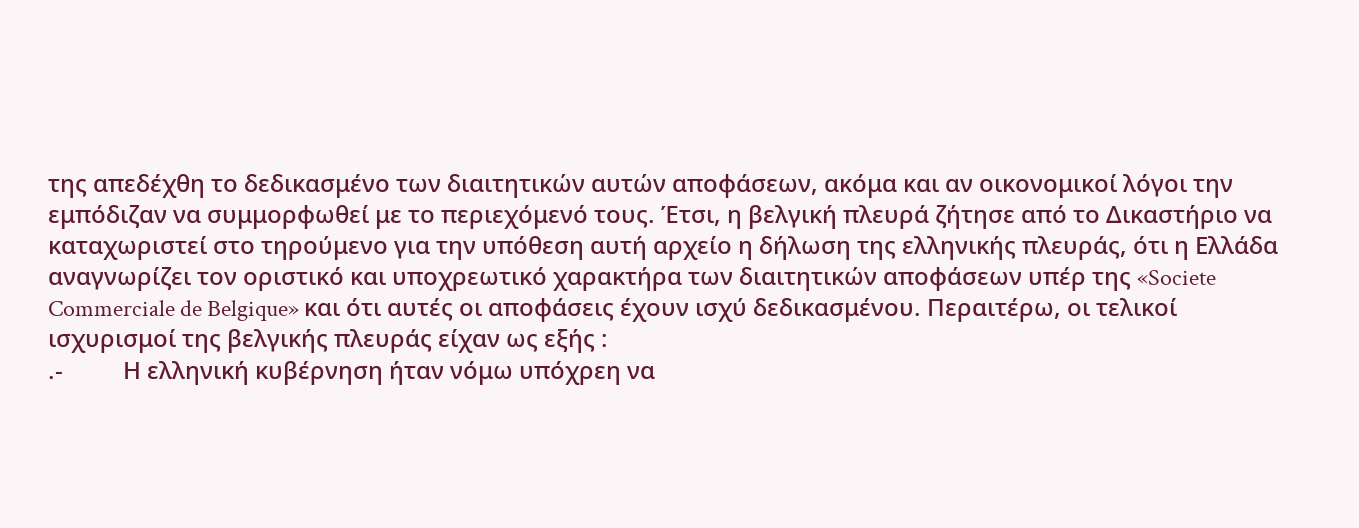της απεδέχθη το δεδικασμένο των διαιτητικών αυτών αποφάσεων, ακόμα και αν οικονομικοί λόγοι την εμπόδιζαν να συμμορφωθεί με το περιεχόμενό τους. Έτσι, η βελγική πλευρά ζήτησε από το Δικαστήριο να καταχωριστεί στο τηρούμενο για την υπόθεση αυτή αρχείο η δήλωση της ελληνικής πλευράς, ότι η Ελλάδα αναγνωρίζει τον οριστικό και υποχρεωτικό χαρακτήρα των διαιτητικών αποφάσεων υπέρ της «Societe Commerciale de Belgique» και ότι αυτές οι αποφάσεις έχουν ισχύ δεδικασμένου. Περαιτέρω, οι τελικοί ισχυρισμοί της βελγικής πλευράς είχαν ως εξής :
.-          Η ελληνική κυβέρνηση ήταν νόμω υπόχρεη να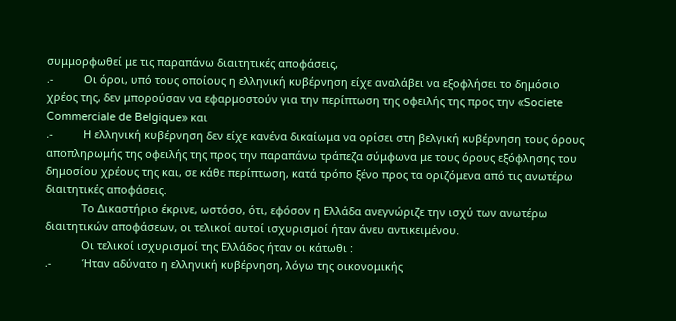συμμορφωθεί με τις παραπάνω διαιτητικές αποφάσεις,
.-          Οι όροι, υπό τους οποίους η ελληνική κυβέρνηση είχε αναλάβει να εξοφλήσει το δημόσιο χρέος της, δεν μπορούσαν να εφαρμοστούν για την περίπτωση της οφειλής της προς την «Societe Commerciale de Belgique» και
.-          Η ελληνική κυβέρνηση δεν είχε κανένα δικαίωμα να ορίσει στη βελγική κυβέρνηση τους όρους αποπληρωμής της οφειλής της προς την παραπάνω τράπεζα σύμφωνα με τους όρους εξόφλησης του δημοσίου χρέους της και, σε κάθε περίπτωση, κατά τρόπο ξένο προς τα οριζόμενα από τις ανωτέρω διαιτητικές αποφάσεις.
            Το Δικαστήριο έκρινε, ωστόσο, ότι, εφόσον η Ελλάδα ανεγνώριζε την ισχύ των ανωτέρω διαιτητικών αποφάσεων, οι τελικοί αυτοί ισχυρισμοί ήταν άνευ αντικειμένου.
            Οι τελικοί ισχυρισμοί της Ελλάδος ήταν οι κάτωθι :
.-          Ήταν αδύνατο η ελληνική κυβέρνηση, λόγω της οικονομικής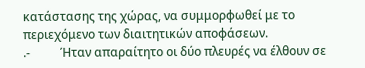κατάστασης της χώρας, να συμμορφωθεί με το περιεχόμενο των διαιτητικών αποφάσεων.
.-          Ήταν απαραίτητο οι δύο πλευρές να έλθουν σε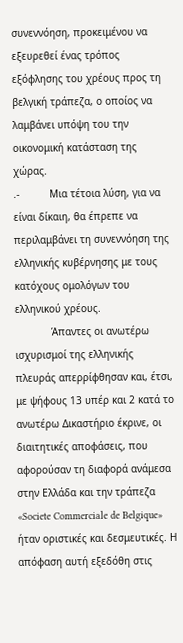συνεννόηση, προκειμένου να εξευρεθεί ένας τρόπος εξόφλησης του χρέους προς τη βελγική τράπεζα, ο οποίος να λαμβάνει υπόψη του την οικονομική κατάσταση της χώρας.
.-          Μια τέτοια λύση, για να είναι δίκαιη, θα έπρεπε να περιλαμβάνει τη συνεννόηση της ελληνικής κυβέρνησης με τους κατόχους ομολόγων του ελληνικού χρέους.
            Άπαντες οι ανωτέρω ισχυρισμοί της ελληνικής πλευράς απερρίφθησαν και, έτσι, με ψήφους 13 υπέρ και 2 κατά το ανωτέρω Δικαστήριο έκρινε, οι διαιτητικές αποφάσεις, που αφορούσαν τη διαφορά ανάμεσα στην Ελλάδα και την τράπεζα «Societe Commerciale de Belgique» ήταν οριστικές και δεσμευτικές. Η απόφαση αυτή εξεδόθη στις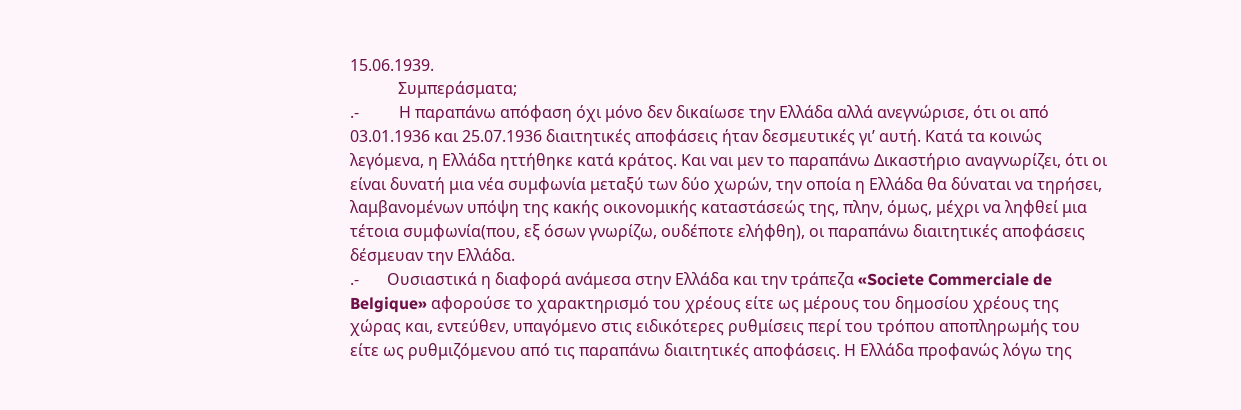15.06.1939.
            Συμπεράσματα;
.-          Η παραπάνω απόφαση όχι μόνο δεν δικαίωσε την Ελλάδα αλλά ανεγνώρισε, ότι οι από 03.01.1936 και 25.07.1936 διαιτητικές αποφάσεις ήταν δεσμευτικές γι’ αυτή. Κατά τα κοινώς λεγόμενα, η Ελλάδα ηττήθηκε κατά κράτος. Και ναι μεν το παραπάνω Δικαστήριο αναγνωρίζει, ότι οι είναι δυνατή μια νέα συμφωνία μεταξύ των δύο χωρών, την οποία η Ελλάδα θα δύναται να τηρήσει, λαμβανομένων υπόψη της κακής οικονομικής καταστάσεώς της, πλην, όμως, μέχρι να ληφθεί μια τέτοια συμφωνία(που, εξ όσων γνωρίζω, ουδέποτε ελήφθη), οι παραπάνω διαιτητικές αποφάσεις δέσμευαν την Ελλάδα.
.-       Ουσιαστικά η διαφορά ανάμεσα στην Ελλάδα και την τράπεζα «Societe Commerciale de Belgique» αφορούσε το χαρακτηρισμό του χρέους είτε ως μέρους του δημοσίου χρέους της χώρας και, εντεύθεν, υπαγόμενο στις ειδικότερες ρυθμίσεις περί του τρόπου αποπληρωμής του είτε ως ρυθμιζόμενου από τις παραπάνω διαιτητικές αποφάσεις. Η Ελλάδα προφανώς λόγω της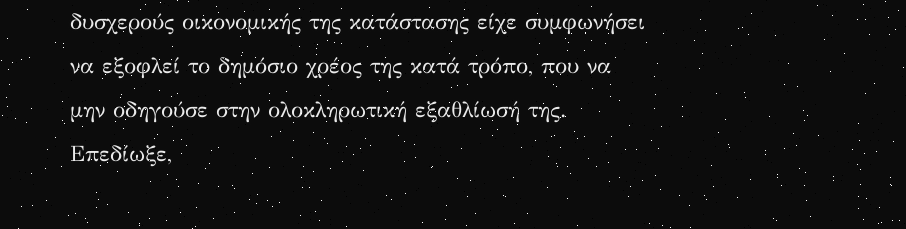δυσχερούς οικονομικής της κατάστασης είχε συμφωνήσει να εξοφλεί το δημόσιο χρέος της κατά τρόπο, που να μην οδηγούσε στην ολοκληρωτική εξαθλίωσή της. Επεδίωξε,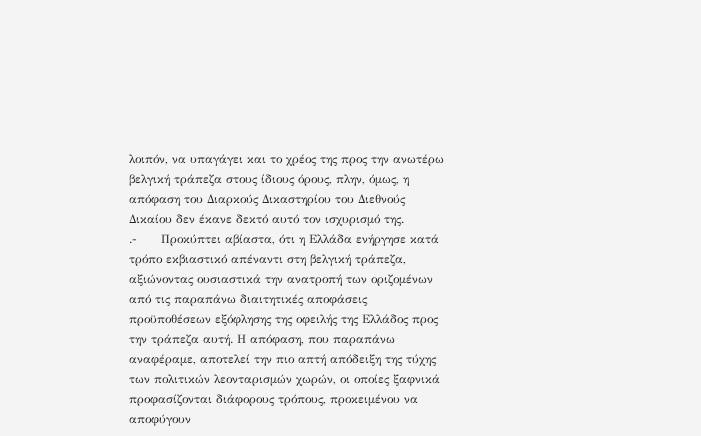λοιπόν, να υπαγάγει και το χρέος της προς την ανωτέρω βελγική τράπεζα στους ίδιους όρους, πλην, όμως, η απόφαση του Διαρκούς Δικαστηρίου του Διεθνούς Δικαίου δεν έκανε δεκτό αυτό τον ισχυρισμό της.
.-      Προκύπτει αβίαστα, ότι η Ελλάδα ενήργησε κατά τρόπο εκβιαστικό απέναντι στη βελγική τράπεζα, αξιώνοντας ουσιαστικά την ανατροπή των οριζομένων από τις παραπάνω διαιτητικές αποφάσεις προϋποθέσεων εξόφλησης της οφειλής της Ελλάδος προς την τράπεζα αυτή. Η απόφαση, που παραπάνω αναφέραμε, αποτελεί την πιο απτή απόδειξη της τύχης των πολιτικών λεονταρισμών χωρών, οι οποίες ξαφνικά προφασίζονται διάφορους τρόπους, προκειμένου να αποφύγουν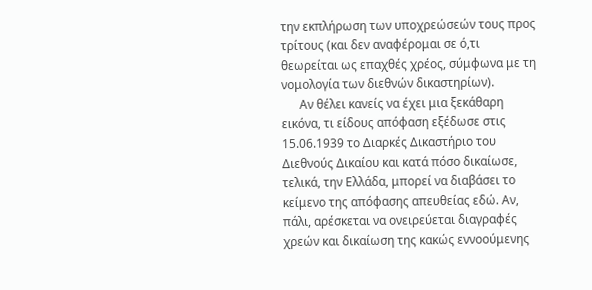την εκπλήρωση των υποχρεώσεών τους προς τρίτους (και δεν αναφέρομαι σε ό,τι θεωρείται ως επαχθές χρέος, σύμφωνα με τη νομολογία των διεθνών δικαστηρίων).
      Αν θέλει κανείς να έχει μια ξεκάθαρη εικόνα, τι είδους απόφαση εξέδωσε στις 15.06.1939 το Διαρκές Δικαστήριο του Διεθνούς Δικαίου και κατά πόσο δικαίωσε, τελικά, την Ελλάδα, μπορεί να διαβάσει το κείμενο της απόφασης απευθείας εδώ. Αν, πάλι, αρέσκεται να ονειρεύεται διαγραφές χρεών και δικαίωση της κακώς εννοούμενης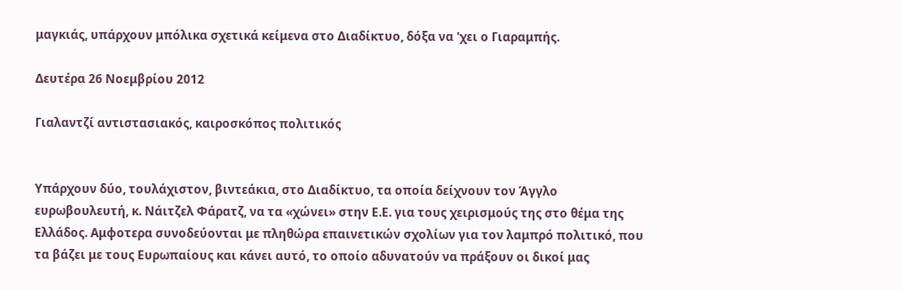μαγκιάς, υπάρχουν μπόλικα σχετικά κείμενα στο Διαδίκτυο, δόξα να 'χει ο Γιαραμπής.

Δευτέρα 26 Νοεμβρίου 2012

Γιαλαντζί αντιστασιακός, καιροσκόπος πολιτικός


Υπάρχουν δύο, τουλάχιστον, βιντεάκια, στο Διαδίκτυο, τα οποία δείχνουν τον Άγγλο ευρωβουλευτή, κ. Νάιτζελ Φάρατζ, να τα «χώνει» στην Ε.Ε. για τους χειρισμούς της στο θέμα της Ελλάδος. Αμφοτερα συνοδεύονται με πληθώρα επαινετικών σχολίων για τον λαμπρό πολιτικό, που τα βάζει με τους Ευρωπαίους και κάνει αυτό, το οποίο αδυνατούν να πράξουν οι δικοί μας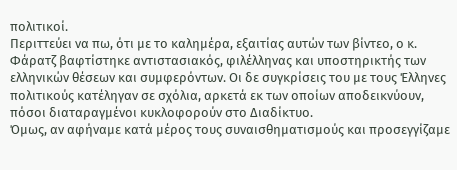πολιτικοί.
Περιττεύει να πω, ότι με το καλημέρα, εξαιτίας αυτών των βίντεο, ο κ. Φάρατζ βαφτίστηκε αντιστασιακός, φιλέλληνας και υποστηρικτής των ελληνικών θέσεων και συμφερόντων. Οι δε συγκρίσεις του με τους Έλληνες πολιτικούς κατέληγαν σε σχόλια, αρκετά εκ των οποίων αποδεικνύουν, πόσοι διαταραγμένοι κυκλοφορούν στο Διαδίκτυο.
Όμως, αν αφήναμε κατά μέρος τους συναισθηματισμούς και προσεγγίζαμε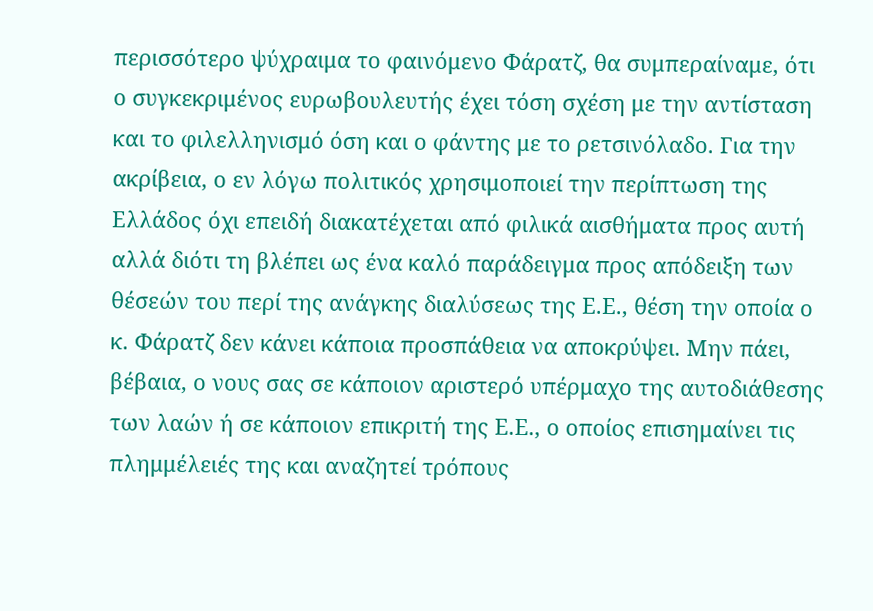περισσότερο ψύχραιμα το φαινόμενο Φάρατζ, θα συμπεραίναμε, ότι ο συγκεκριμένος ευρωβουλευτής έχει τόση σχέση με την αντίσταση και το φιλελληνισμό όση και ο φάντης με το ρετσινόλαδο. Για την ακρίβεια, ο εν λόγω πολιτικός χρησιμοποιεί την περίπτωση της Ελλάδος όχι επειδή διακατέχεται από φιλικά αισθήματα προς αυτή αλλά διότι τη βλέπει ως ένα καλό παράδειγμα προς απόδειξη των θέσεών του περί της ανάγκης διαλύσεως της Ε.Ε., θέση την οποία ο κ. Φάρατζ δεν κάνει κάποια προσπάθεια να αποκρύψει. Μην πάει, βέβαια, ο νους σας σε κάποιον αριστερό υπέρμαχο της αυτοδιάθεσης των λαών ή σε κάποιον επικριτή της Ε.Ε., ο οποίος επισημαίνει τις πλημμέλειές της και αναζητεί τρόπους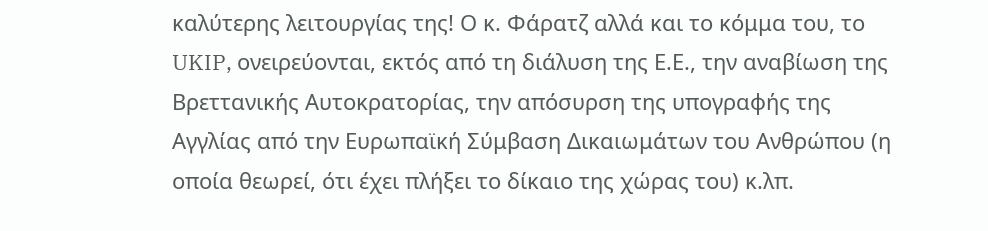καλύτερης λειτουργίας της! Ο κ. Φάρατζ αλλά και το κόμμα του, το UKIP, ονειρεύονται, εκτός από τη διάλυση της Ε.Ε., την αναβίωση της Βρεττανικής Αυτοκρατορίας, την απόσυρση της υπογραφής της Αγγλίας από την Ευρωπαϊκή Σύμβαση Δικαιωμάτων του Ανθρώπου (η οποία θεωρεί, ότι έχει πλήξει το δίκαιο της χώρας του) κ.λπ.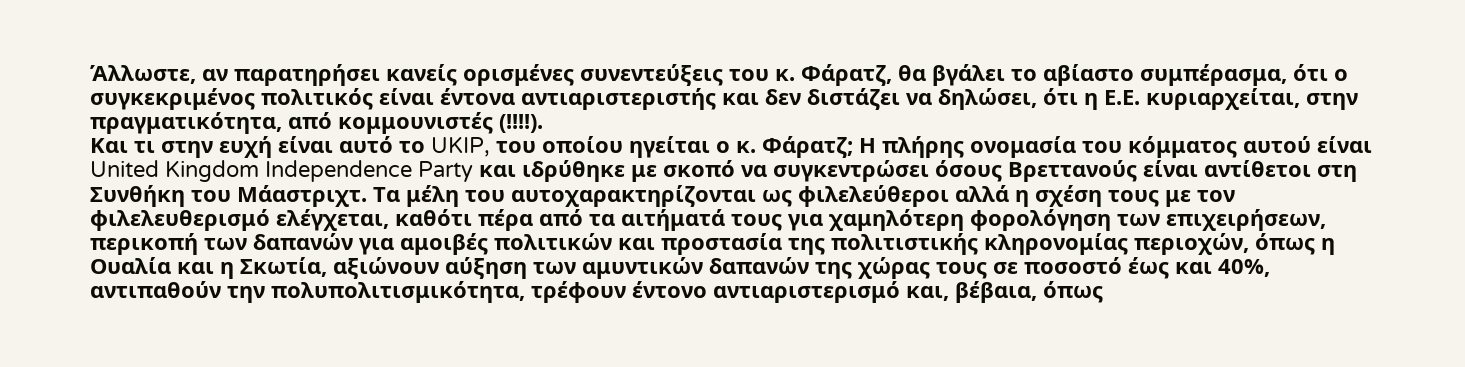Άλλωστε, αν παρατηρήσει κανείς ορισμένες συνεντεύξεις του κ. Φάρατζ, θα βγάλει το αβίαστο συμπέρασμα, ότι ο συγκεκριμένος πολιτικός είναι έντονα αντιαριστεριστής και δεν διστάζει να δηλώσει, ότι η Ε.Ε. κυριαρχείται, στην πραγματικότητα, από κομμουνιστές (!!!!).
Και τι στην ευχή είναι αυτό το UKIP, του οποίου ηγείται ο κ. Φάρατζ; Η πλήρης ονομασία του κόμματος αυτού είναι United Kingdom Independence Party και ιδρύθηκε με σκοπό να συγκεντρώσει όσους Βρεττανούς είναι αντίθετοι στη Συνθήκη του Μάαστριχτ. Τα μέλη του αυτοχαρακτηρίζονται ως φιλελεύθεροι αλλά η σχέση τους με τον φιλελευθερισμό ελέγχεται, καθότι πέρα από τα αιτήματά τους για χαμηλότερη φορολόγηση των επιχειρήσεων, περικοπή των δαπανών για αμοιβές πολιτικών και προστασία της πολιτιστικής κληρονομίας περιοχών, όπως η Ουαλία και η Σκωτία, αξιώνουν αύξηση των αμυντικών δαπανών της χώρας τους σε ποσοστό έως και 40%, αντιπαθούν την πολυπολιτισμικότητα, τρέφουν έντονο αντιαριστερισμό και, βέβαια, όπως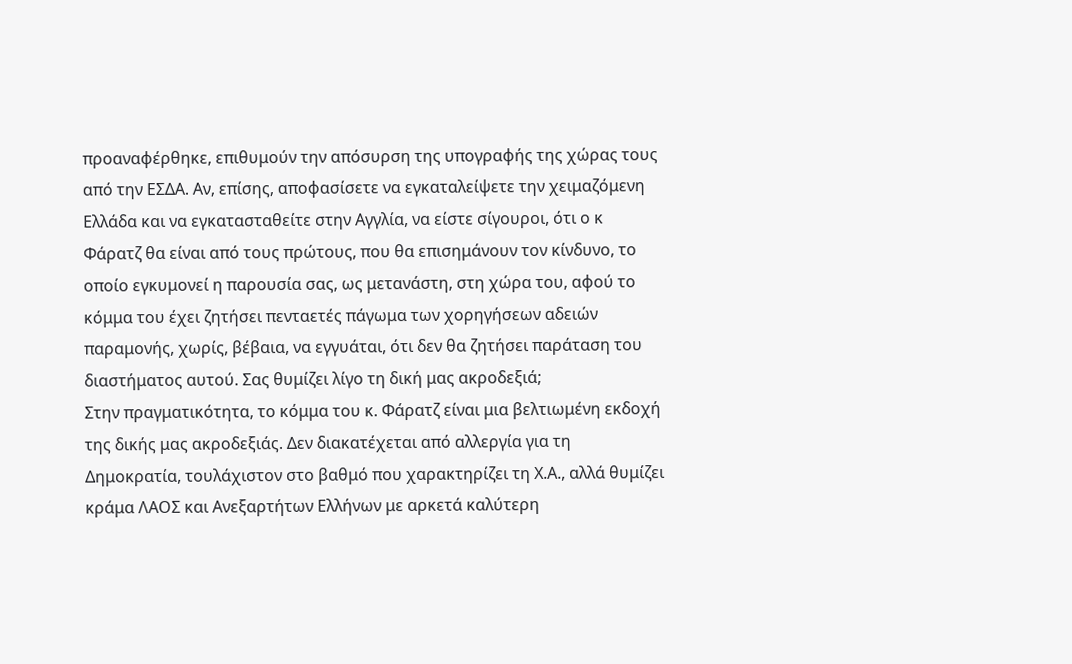προαναφέρθηκε, επιθυμούν την απόσυρση της υπογραφής της χώρας τους από την ΕΣΔΑ. Αν, επίσης, αποφασίσετε να εγκαταλείψετε την χειμαζόμενη Ελλάδα και να εγκατασταθείτε στην Αγγλία, να είστε σίγουροι, ότι ο κ Φάρατζ θα είναι από τους πρώτους, που θα επισημάνουν τον κίνδυνο, το οποίο εγκυμονεί η παρουσία σας, ως μετανάστη, στη χώρα του, αφού το κόμμα του έχει ζητήσει πενταετές πάγωμα των χορηγήσεων αδειών παραμονής, χωρίς, βέβαια, να εγγυάται, ότι δεν θα ζητήσει παράταση του διαστήματος αυτού. Σας θυμίζει λίγο τη δική μας ακροδεξιά;
Στην πραγματικότητα, το κόμμα του κ. Φάρατζ είναι μια βελτιωμένη εκδοχή της δικής μας ακροδεξιάς. Δεν διακατέχεται από αλλεργία για τη Δημοκρατία, τουλάχιστον στο βαθμό που χαρακτηρίζει τη Χ.Α., αλλά θυμίζει κράμα ΛΑΟΣ και Ανεξαρτήτων Ελλήνων με αρκετά καλύτερη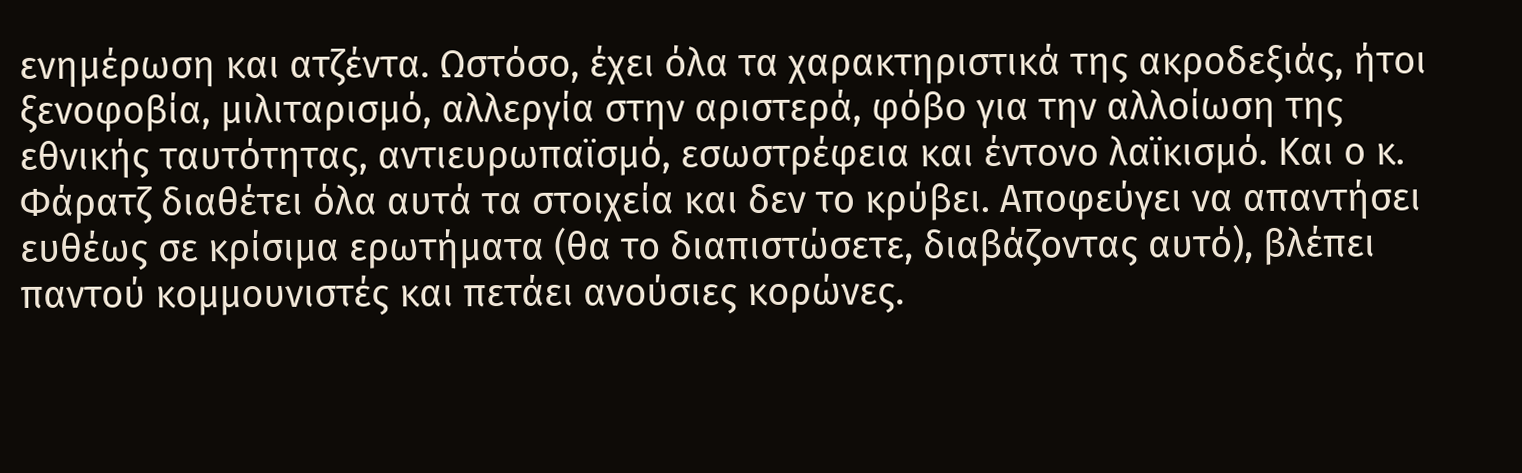ενημέρωση και ατζέντα. Ωστόσο, έχει όλα τα χαρακτηριστικά της ακροδεξιάς, ήτοι ξενοφοβία, μιλιταρισμό, αλλεργία στην αριστερά, φόβο για την αλλοίωση της εθνικής ταυτότητας, αντιευρωπαϊσμό, εσωστρέφεια και έντονο λαϊκισμό. Και ο κ. Φάρατζ διαθέτει όλα αυτά τα στοιχεία και δεν το κρύβει. Αποφεύγει να απαντήσει ευθέως σε κρίσιμα ερωτήματα (θα το διαπιστώσετε, διαβάζοντας αυτό), βλέπει παντού κομμουνιστές και πετάει ανούσιες κορώνες.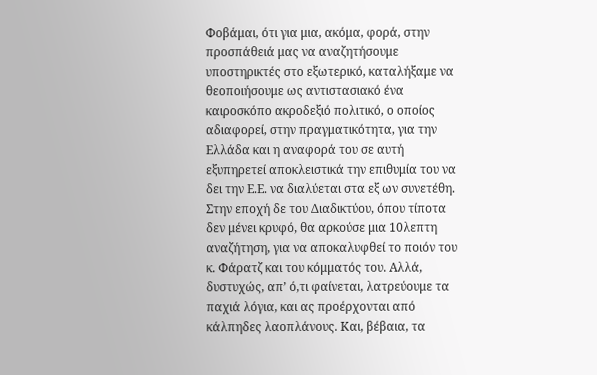Φοβάμαι, ότι για μια, ακόμα, φορά, στην προσπάθειά μας να αναζητήσουμε υποστηρικτές στο εξωτερικό, καταλήξαμε να θεοποιήσουμε ως αντιστασιακό ένα καιροσκόπο ακροδεξιό πολιτικό, ο οποίος αδιαφορεί, στην πραγματικότητα, για την Ελλάδα και η αναφορά του σε αυτή εξυπηρετεί αποκλειστικά την επιθυμία του να δει την Ε.Ε. να διαλύεται στα εξ ων συνετέθη. Στην εποχή δε του Διαδικτύου, όπου τίποτα δεν μένει κρυφό, θα αρκούσε μια 10λεπτη αναζήτηση, για να αποκαλυφθεί το ποιόν του κ. Φάρατζ και του κόμματός του. Αλλά, δυστυχώς, απ’ ό,τι φαίνεται, λατρεύουμε τα παχιά λόγια, και ας προέρχονται από κάλπηδες λαοπλάνους. Και, βέβαια, τα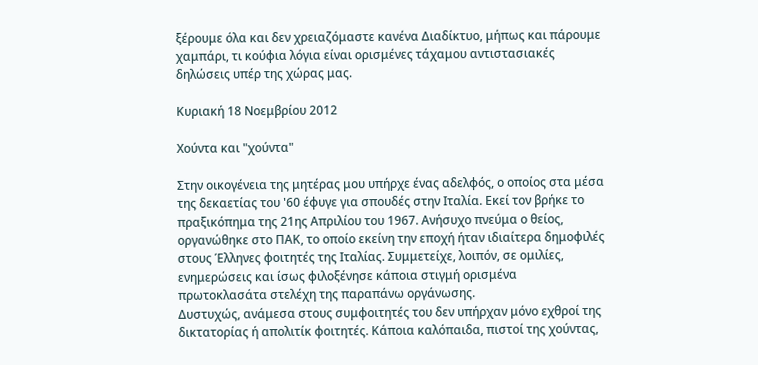ξέρουμε όλα και δεν χρειαζόμαστε κανένα Διαδίκτυο, μήπως και πάρουμε χαμπάρι, τι κούφια λόγια είναι ορισμένες τάχαμου αντιστασιακές δηλώσεις υπέρ της χώρας μας.

Κυριακή 18 Νοεμβρίου 2012

Χούντα και "χούντα"

Στην οικογένεια της μητέρας μου υπήρχε ένας αδελφός, ο οποίος στα μέσα της δεκαετίας του '60 έφυγε για σπουδές στην Ιταλία. Εκεί τον βρήκε το πραξικόπημα της 21ης Απριλίου του 1967. Ανήσυχο πνεύμα ο θείος, οργανώθηκε στο ΠΑΚ, το οποίο εκείνη την εποχή ήταν ιδιαίτερα δημοφιλές στους Έλληνες φοιτητές της Ιταλίας. Συμμετείχε, λοιπόν, σε ομιλίες, ενημερώσεις και ίσως φιλοξένησε κάποια στιγμή ορισμένα πρωτοκλασάτα στελέχη της παραπάνω οργάνωσης.
Δυστυχώς, ανάμεσα στους συμφοιτητές του δεν υπήρχαν μόνο εχθροί της δικτατορίας ή απολιτίκ φοιτητές. Κάποια καλόπαιδα, πιστοί της χούντας,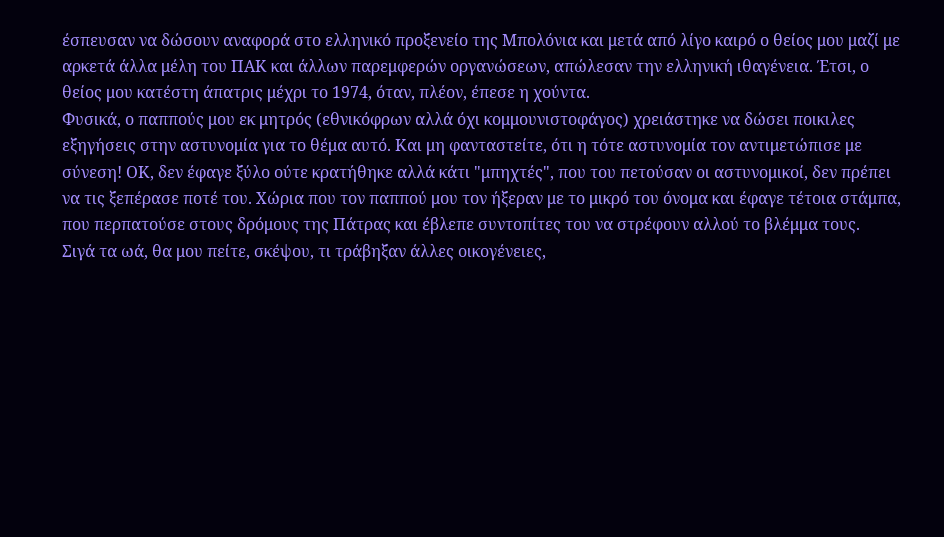έσπευσαν να δώσουν αναφορά στο ελληνικό προξενείο της Μπολόνια και μετά από λίγο καιρό ο θείος μου μαζί με αρκετά άλλα μέλη του ΠΑΚ και άλλων παρεμφερών οργανώσεων, απώλεσαν την ελληνική ιθαγένεια. Έτσι, ο θείος μου κατέστη άπατρις μέχρι το 1974, όταν, πλέον, έπεσε η χούντα.
Φυσικά, ο παππούς μου εκ μητρός (εθνικόφρων αλλά όχι κομμουνιστοφάγος) χρειάστηκε να δώσει ποικιλες εξηγήσεις στην αστυνομία για το θέμα αυτό. Και μη φανταστείτε, ότι η τότε αστυνομία τον αντιμετώπισε με σύνεση! ΟΚ, δεν έφαγε ξύλο ούτε κρατήθηκε αλλά κάτι "μπηχτές", που του πετούσαν οι αστυνομικοί, δεν πρέπει να τις ξεπέρασε ποτέ του. Χώρια που τον παππού μου τον ήξεραν με το μικρό του όνομα και έφαγε τέτοια στάμπα, που περπατούσε στους δρόμους της Πάτρας και έβλεπε συντοπίτες του να στρέφουν αλλού το βλέμμα τους.
Σιγά τα ωά, θα μου πείτε, σκέψου, τι τράβηξαν άλλες οικογένειες,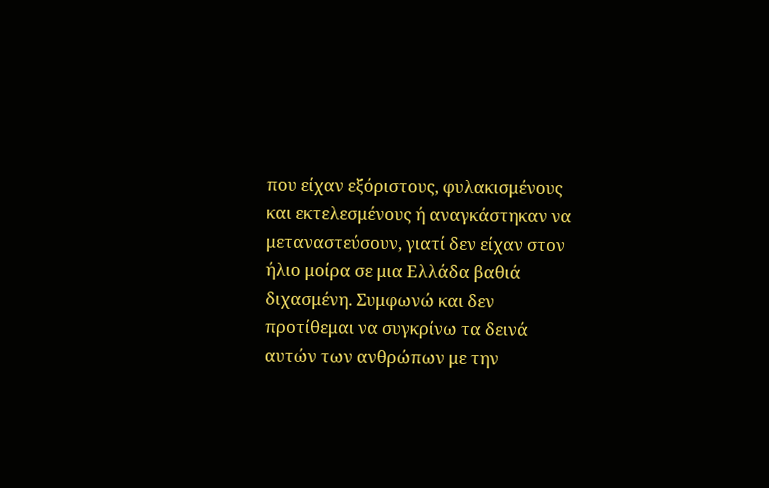που είχαν εξόριστους, φυλακισμένους και εκτελεσμένους ή αναγκάστηκαν να μεταναστεύσουν, γιατί δεν είχαν στον ήλιο μοίρα σε μια Ελλάδα βαθιά διχασμένη. Συμφωνώ και δεν προτίθεμαι να συγκρίνω τα δεινά αυτών των ανθρώπων με την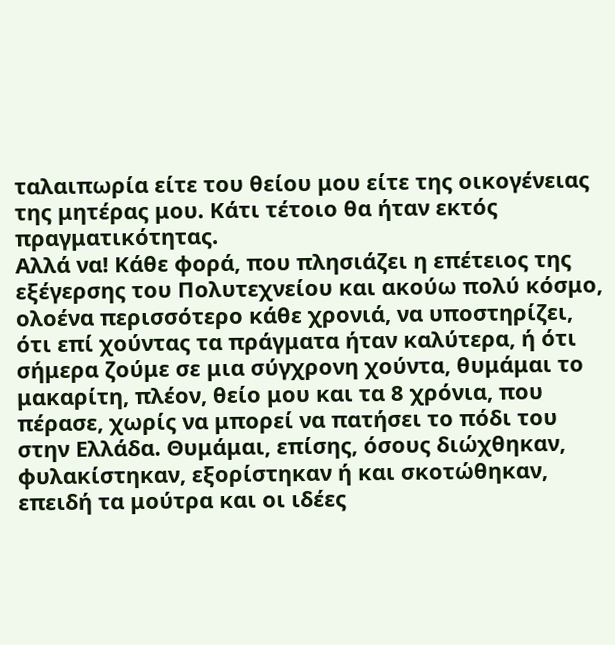ταλαιπωρία είτε του θείου μου είτε της οικογένειας της μητέρας μου. Κάτι τέτοιο θα ήταν εκτός πραγματικότητας.
Αλλά να! Κάθε φορά, που πλησιάζει η επέτειος της εξέγερσης του Πολυτεχνείου και ακούω πολύ κόσμο, ολοένα περισσότερο κάθε χρονιά, να υποστηρίζει, ότι επί χούντας τα πράγματα ήταν καλύτερα, ή ότι σήμερα ζούμε σε μια σύγχρονη χούντα, θυμάμαι το μακαρίτη, πλέον, θείο μου και τα 8 χρόνια, που πέρασε, χωρίς να μπορεί να πατήσει το πόδι του στην Ελλάδα. Θυμάμαι, επίσης, όσους διώχθηκαν, φυλακίστηκαν, εξορίστηκαν ή και σκοτώθηκαν, επειδή τα μούτρα και οι ιδέες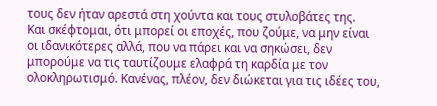τους δεν ήταν αρεστά στη χούντα και τους στυλοβάτες της.
Και σκέφτομαι, ότι μπορεί οι εποχές, που ζούμε, να μην είναι οι ιδανικότερες αλλά, που να πάρει και να σηκώσει, δεν μπορούμε να τις ταυτίζουμε ελαφρά τη καρδία με τον ολοκληρωτισμό. Κανένας, πλέον, δεν διώκεται για τις ιδέες του,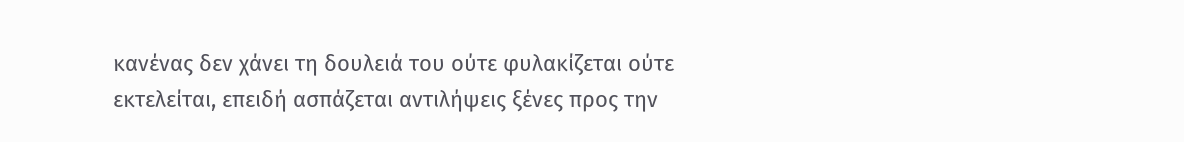κανένας δεν χάνει τη δουλειά του ούτε φυλακίζεται ούτε εκτελείται, επειδή ασπάζεται αντιλήψεις ξένες προς την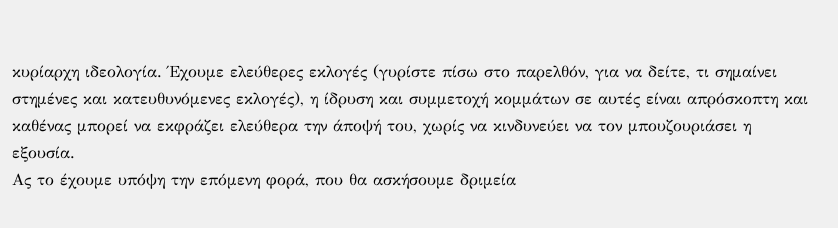κυρίαρχη ιδεολογία. Έχουμε ελεύθερες εκλογές (γυρίστε πίσω στο παρελθόν, για να δείτε, τι σημαίνει στημένες και κατευθυνόμενες εκλογές), η ίδρυση και συμμετοχή κομμάτων σε αυτές είναι απρόσκοπτη και καθένας μπορεί να εκφράζει ελεύθερα την άποψή του, χωρίς να κινδυνεύει να τον μπουζουριάσει η εξουσία.
Ας το έχουμε υπόψη την επόμενη φορά, που θα ασκήσουμε δριμεία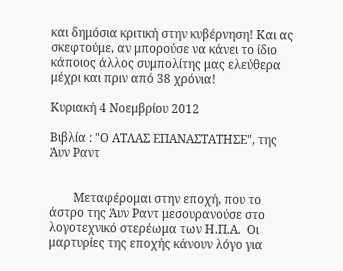και δημόσια κριτική στην κυβέρνηση! Και ας σκεφτούμε, αν μπορούσε να κάνει το ίδιο κάποιος άλλος συμπολίτης μας ελεύθερα μέχρι και πριν από 38 χρόνια!

Κυριακή 4 Νοεμβρίου 2012

Βιβλία : "Ο ΑΤΛΑΣ ΕΠΑΝΑΣΤΑΤΗΣΕ", της Άυν Ραντ


        Μεταφέρομαι στην εποχή, που το άστρο της Άυν Ραντ μεσουρανούσε στο λογοτεχνικό στερέωμα των Η.Π.Α.  Οι μαρτυρίες της εποχής κάνουν λόγο για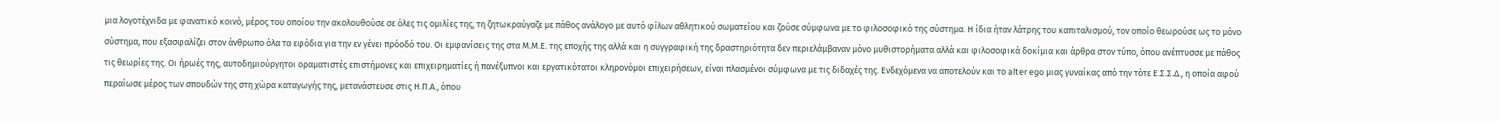μια λογοτέχνιδα με φανατικό κοινό, μέρος του οποίου την ακολουθούσε σε όλες τις ομιλίες της, τη ζητωκραύγαζε με πάθος ανάλογο με αυτό φίλων αθλητικού σωματείου και ζούσε σύμφωνα με το φιλοσοφικό της σύστημα. Η ίδια ήταν λάτρης του καπιταλισμού, τον οποίο θεωρούσε ως το μόνο σύστημα, που εξασφαλίζει στον άνθρωπο όλα τα εφόδια για την εν γένει πρόοδό του. Οι εμφανίσεις της στα Μ.Μ.Ε. της εποχής της αλλά και η συγγραφική της δραστηριότητα δεν περιελάμβαναν μόνο μυθιστορήματα αλλά και φιλοσοφικά δοκίμια και άρθρα στον τύπο, όπου ανέπτυσσε με πάθος τις θεωρίες της. Οι ήρωές της, αυτοδημιούργητοι οραματιστές επιστήμονες και επιχειρηματίες ή πανέξυπνοι και εργατικότατοι κληρονόμοι επιχειρήσεων, είναι πλασμένοι σύμφωνα με τις διδαχές της. Ενδεχόμενα να αποτελούν και το alter ego μιας γυναίκας από την τότε Ε.Σ.Σ.Δ., η οποία αφού περαίωσε μέρος των σπουδών της στη χώρα καταγωγής της, μετανάστευσε στις Η.Π.Α., όπου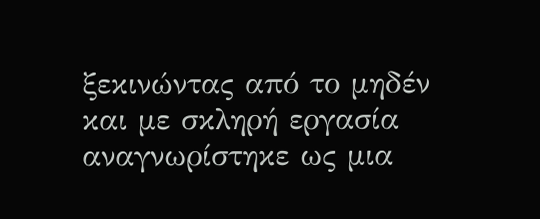ξεκινώντας από το μηδέν και με σκληρή εργασία αναγνωρίστηκε ως μια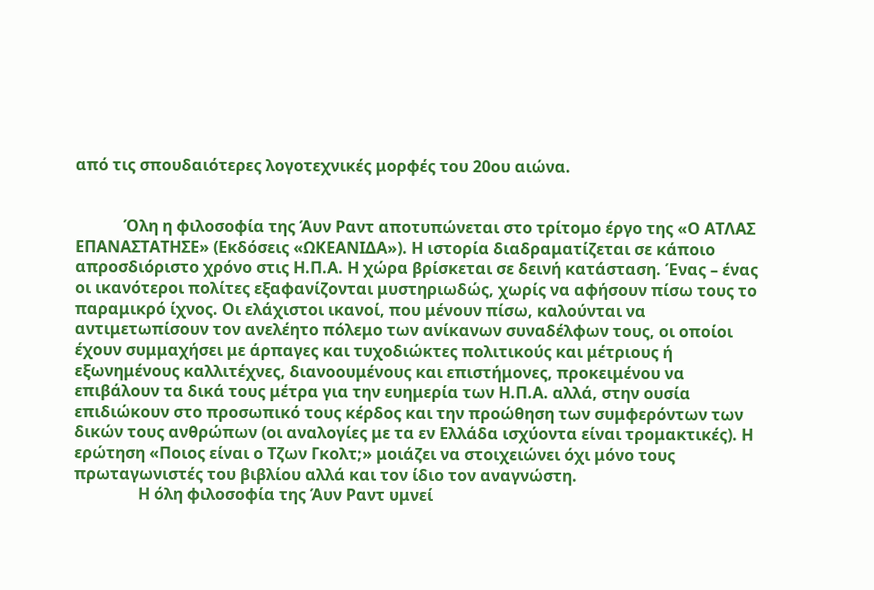από τις σπουδαιότερες λογοτεχνικές μορφές του 20ου αιώνα.


            Όλη η φιλοσοφία της Άυν Ραντ αποτυπώνεται στο τρίτομο έργο της «Ο ΑΤΛΑΣ ΕΠΑΝΑΣΤΑΤΗΣΕ» (Εκδόσεις «ΩΚΕΑΝΙΔΑ»). Η ιστορία διαδραματίζεται σε κάποιο απροσδιόριστο χρόνο στις Η.Π.Α. Η χώρα βρίσκεται σε δεινή κατάσταση. Ένας – ένας οι ικανότεροι πολίτες εξαφανίζονται μυστηριωδώς, χωρίς να αφήσουν πίσω τους το παραμικρό ίχνος. Οι ελάχιστοι ικανοί, που μένουν πίσω, καλούνται να αντιμετωπίσουν τον ανελέητο πόλεμο των ανίκανων συναδέλφων τους, οι οποίοι έχουν συμμαχήσει με άρπαγες και τυχοδιώκτες πολιτικούς και μέτριους ή εξωνημένους καλλιτέχνες, διανοουμένους και επιστήμονες, προκειμένου να επιβάλουν τα δικά τους μέτρα για την ευημερία των Η.Π.Α. αλλά, στην ουσία επιδιώκουν στο προσωπικό τους κέρδος και την προώθηση των συμφερόντων των δικών τους ανθρώπων (οι αναλογίες με τα εν Ελλάδα ισχύοντα είναι τρομακτικές). Η ερώτηση «Ποιος είναι ο Τζων Γκολτ;» μοιάζει να στοιχειώνει όχι μόνο τους πρωταγωνιστές του βιβλίου αλλά και τον ίδιο τον αναγνώστη.
                Η όλη φιλοσοφία της Άυν Ραντ υμνεί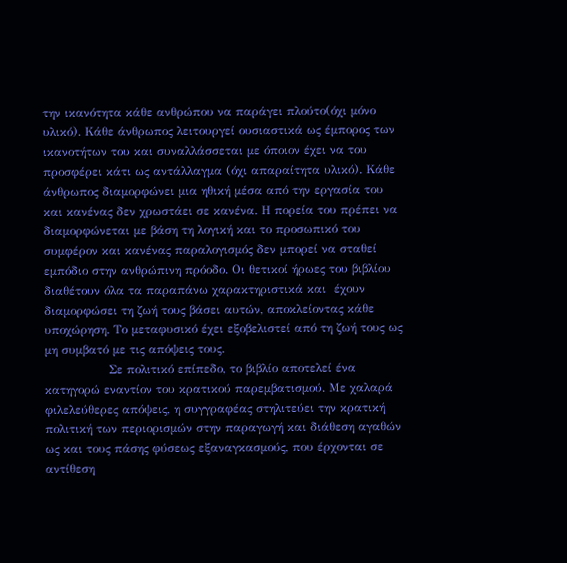την ικανότητα κάθε ανθρώπου να παράγει πλούτο(όχι μόνο υλικό). Κάθε άνθρωπος λειτουργεί ουσιαστικά ως έμπορος των ικανοτήτων του και συναλλάσσεται με όποιον έχει να του προσφέρει κάτι ως αντάλλαγμα (όχι απαραίτητα υλικό). Κάθε άνθρωπος διαμορφώνει μια ηθική μέσα από την εργασία του και κανένας δεν χρωστάει σε κανένα. Η πορεία του πρέπει να διαμορφώνεται με βάση τη λογική και το προσωπικό του συμφέρον και κανένας παραλογισμός δεν μπορεί να σταθεί εμπόδιο στην ανθρώπινη πρόοδο. Οι θετικοί ήρωες του βιβλίου διαθέτουν όλα τα παραπάνω χαρακτηριστικά και  έχουν διαμορφώσει τη ζωή τους βάσει αυτών, αποκλείοντας κάθε υποχώρηση. Το μεταφυσικό έχει εξοβελιστεί από τη ζωή τους ως μη συμβατό με τις απόψεις τους.
                Σε πολιτικό επίπεδο, το βιβλίο αποτελεί ένα κατηγορώ εναντίον του κρατικού παρεμβατισμού. Με χαλαρά φιλελεύθερες απόψεις, η συγγραφέας στηλιτεύει την κρατική πολιτική των περιορισμών στην παραγωγή και διάθεση αγαθών ως και τους πάσης φύσεως εξαναγκασμούς, που έρχονται σε αντίθεση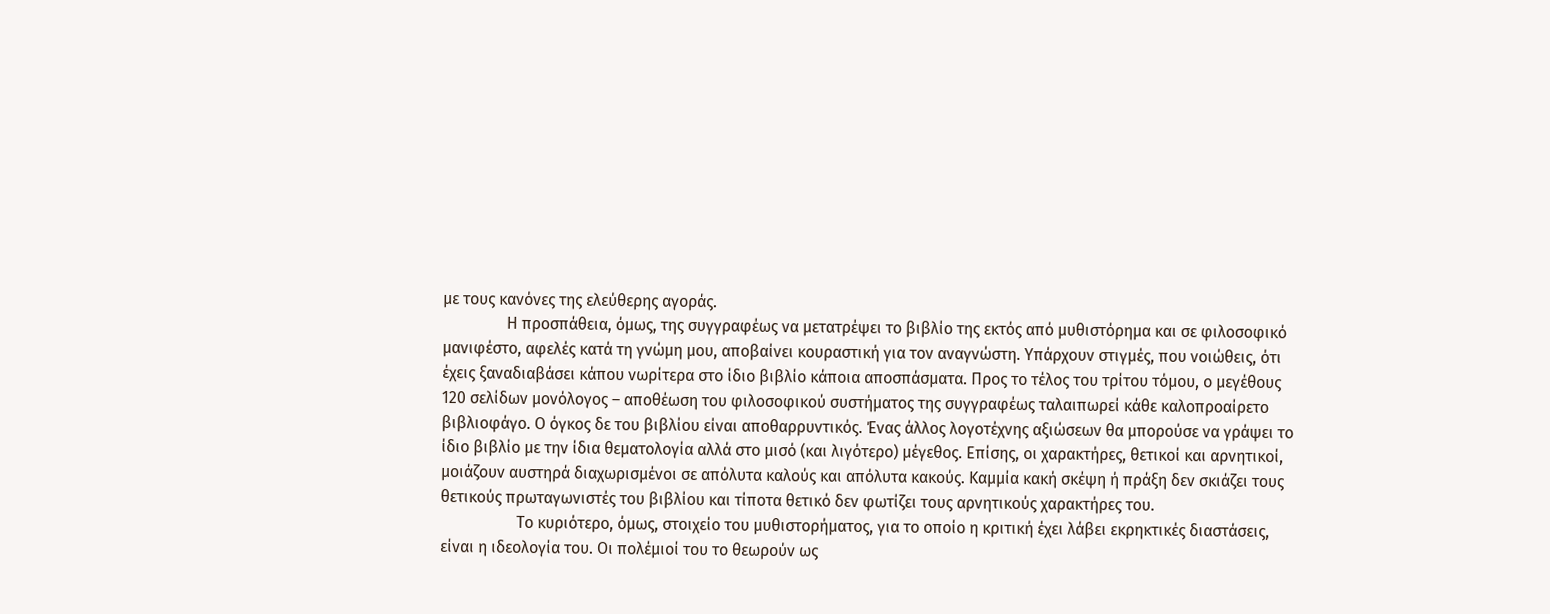με τους κανόνες της ελεύθερης αγοράς.
                Η προσπάθεια, όμως, της συγγραφέως να μετατρέψει το βιβλίο της εκτός από μυθιστόρημα και σε φιλοσοφικό μανιφέστο, αφελές κατά τη γνώμη μου, αποβαίνει κουραστική για τον αναγνώστη. Υπάρχουν στιγμές, που νοιώθεις, ότι έχεις ξαναδιαβάσει κάπου νωρίτερα στο ίδιο βιβλίο κάποια αποσπάσματα. Προς το τέλος του τρίτου τόμου, ο μεγέθους 120 σελίδων μονόλογος – αποθέωση του φιλοσοφικού συστήματος της συγγραφέως ταλαιπωρεί κάθε καλοπροαίρετο βιβλιοφάγο. Ο όγκος δε του βιβλίου είναι αποθαρρυντικός. Ένας άλλος λογοτέχνης αξιώσεων θα μπορούσε να γράψει το ίδιο βιβλίο με την ίδια θεματολογία αλλά στο μισό (και λιγότερο) μέγεθος. Επίσης, οι χαρακτήρες, θετικοί και αρνητικοί, μοιάζουν αυστηρά διαχωρισμένοι σε απόλυτα καλούς και απόλυτα κακούς. Καμμία κακή σκέψη ή πράξη δεν σκιάζει τους θετικούς πρωταγωνιστές του βιβλίου και τίποτα θετικό δεν φωτίζει τους αρνητικούς χαρακτήρες του.
                   Το κυριότερο, όμως, στοιχείο του μυθιστορήματος, για το οποίο η κριτική έχει λάβει εκρηκτικές διαστάσεις, είναι η ιδεολογία του. Οι πολέμιοί του το θεωρούν ως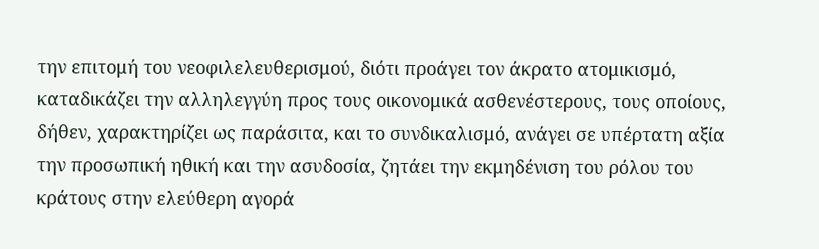την επιτομή του νεοφιλελευθερισμού, διότι προάγει τον άκρατο ατομικισμό, καταδικάζει την αλληλεγγύη προς τους οικονομικά ασθενέστερους, τους οποίους, δήθεν, χαρακτηρίζει ως παράσιτα, και το συνδικαλισμό, ανάγει σε υπέρτατη αξία την προσωπική ηθική και την ασυδοσία, ζητάει την εκμηδένιση του ρόλου του κράτους στην ελεύθερη αγορά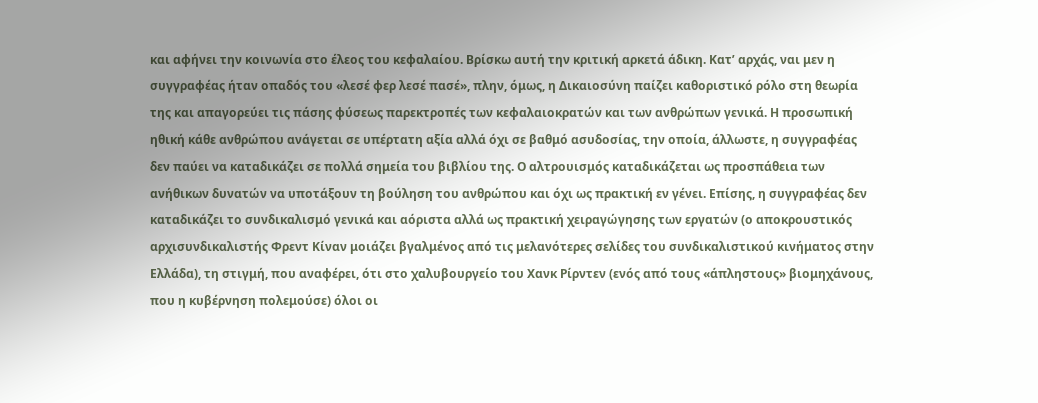και αφήνει την κοινωνία στο έλεος του κεφαλαίου. Βρίσκω αυτή την κριτική αρκετά άδικη. Κατ’ αρχάς, ναι μεν η συγγραφέας ήταν οπαδός του «λεσέ φερ λεσέ πασέ», πλην, όμως, η Δικαιοσύνη παίζει καθοριστικό ρόλο στη θεωρία της και απαγορεύει τις πάσης φύσεως παρεκτροπές των κεφαλαιοκρατών και των ανθρώπων γενικά. Η προσωπική ηθική κάθε ανθρώπου ανάγεται σε υπέρτατη αξία αλλά όχι σε βαθμό ασυδοσίας, την οποία, άλλωστε, η συγγραφέας δεν παύει να καταδικάζει σε πολλά σημεία του βιβλίου της. Ο αλτρουισμός καταδικάζεται ως προσπάθεια των ανήθικων δυνατών να υποτάξουν τη βούληση του ανθρώπου και όχι ως πρακτική εν γένει. Επίσης, η συγγραφέας δεν καταδικάζει το συνδικαλισμό γενικά και αόριστα αλλά ως πρακτική χειραγώγησης των εργατών (ο αποκρουστικός αρχισυνδικαλιστής Φρεντ Κίναν μοιάζει βγαλμένος από τις μελανότερες σελίδες του συνδικαλιστικού κινήματος στην Ελλάδα), τη στιγμή, που αναφέρει, ότι στο χαλυβουργείο του Χανκ Ρίρντεν (ενός από τους «άπληστους» βιομηχάνους, που η κυβέρνηση πολεμούσε) όλοι οι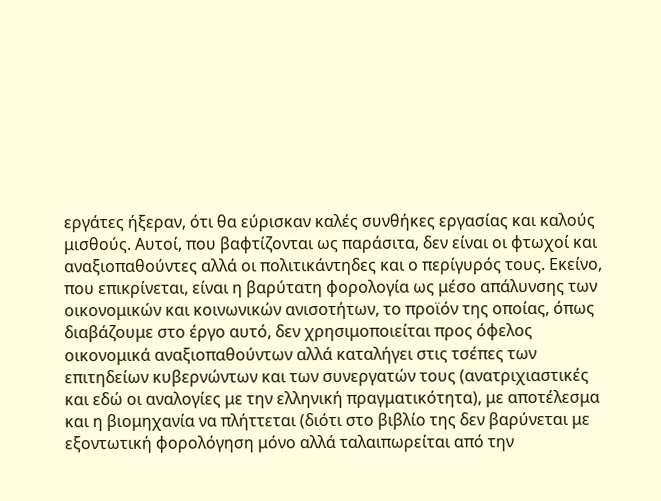εργάτες ήξεραν, ότι θα εύρισκαν καλές συνθήκες εργασίας και καλούς μισθούς. Αυτοί, που βαφτίζονται ως παράσιτα, δεν είναι οι φτωχοί και αναξιοπαθούντες αλλά οι πολιτικάντηδες και ο περίγυρός τους. Εκείνο, που επικρίνεται, είναι η βαρύτατη φορολογία ως μέσο απάλυνσης των οικονομικών και κοινωνικών ανισοτήτων, το προϊόν της οποίας, όπως διαβάζουμε στο έργο αυτό, δεν χρησιμοποιείται προς όφελος οικονομικά αναξιοπαθούντων αλλά καταλήγει στις τσέπες των επιτηδείων κυβερνώντων και των συνεργατών τους (ανατριχιαστικές και εδώ οι αναλογίες με την ελληνική πραγματικότητα), με αποτέλεσμα και η βιομηχανία να πλήττεται (διότι στο βιβλίο της δεν βαρύνεται με εξοντωτική φορολόγηση μόνο αλλά ταλαιπωρείται από την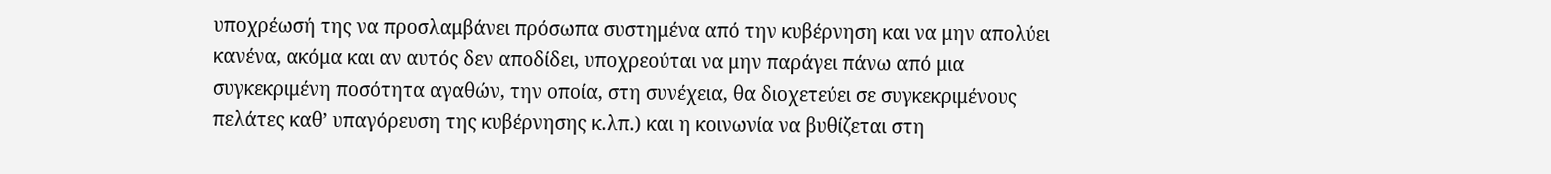υποχρέωσή της να προσλαμβάνει πρόσωπα συστημένα από την κυβέρνηση και να μην απολύει κανένα, ακόμα και αν αυτός δεν αποδίδει, υποχρεούται να μην παράγει πάνω από μια συγκεκριμένη ποσότητα αγαθών, την οποία, στη συνέχεια, θα διοχετεύει σε συγκεκριμένους πελάτες καθ’ υπαγόρευση της κυβέρνησης κ.λπ.) και η κοινωνία να βυθίζεται στη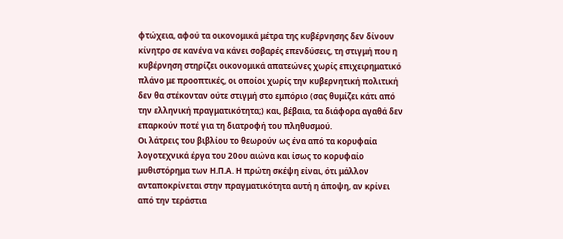φτώχεια, αφού τα οικονομικά μέτρα της κυβέρνησης δεν δίνουν κίνητρο σε κανένα να κάνει σοβαρές επενδύσεις, τη στιγμή που η κυβέρνηση στηρίζει οικονομικά απατεώνες χωρίς επιχειρηματικό πλάνο με προοπτικές, οι οποίοι χωρίς την κυβερνητική πολιτική δεν θα στέκονταν ούτε στιγμή στο εμπόριο (σας θυμίζει κάτι από την ελληνική πραγματικότητα;) και, βέβαια, τα διάφορα αγαθά δεν επαρκούν ποτέ για τη διατροφή του πληθυσμού.                                          Οι λάτρεις του βιβλίου το θεωρούν ως ένα από τα κορυφαία λογοτεχνικά έργα του 20ου αιώνα και ίσως το κορυφαίο μυθιστόρημα των Η.Π.Α. Η πρώτη σκέψη είναι, ότι μάλλον ανταποκρίνεται στην πραγματικότητα αυτή η άποψη, αν κρίνει από την τεράστια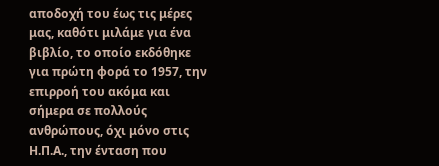αποδοχή του έως τις μέρες μας, καθότι μιλάμε για ένα βιβλίο, το οποίο εκδόθηκε για πρώτη φορά το 1957, την επιρροή του ακόμα και σήμερα σε πολλούς ανθρώπους, όχι μόνο στις Η.Π.Α., την ένταση που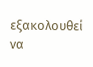εξακολουθεί να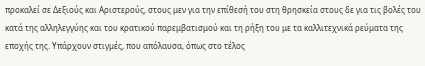προκαλεί σε Δεξιούς και Αριστερούς, στους μεν για την επίθεσή του στη θρησκεία στους δε για τις βολές του κατά της αλληλεγγύης και του κρατικού παρεμβατισμού και τη ρήξη του με τα καλλιτεχνικά ρεύματα της εποχής της. Υπάρχουν στιγμές, που απόλαυσα, όπως στο τέλος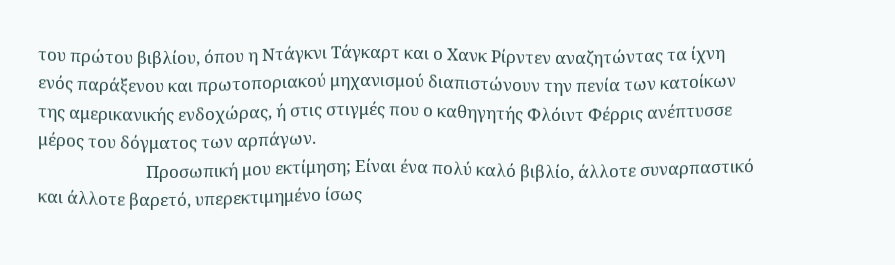του πρώτου βιβλίου, όπου η Ντάγκνι Τάγκαρτ και ο Χανκ Ρίρντεν αναζητώντας τα ίχνη ενός παράξενου και πρωτοποριακού μηχανισμού διαπιστώνουν την πενία των κατοίκων της αμερικανικής ενδοχώρας, ή στις στιγμές που ο καθηγητής Φλόιντ Φέρρις ανέπτυσσε μέρος του δόγματος των αρπάγων.
                           Προσωπική μου εκτίμηση; Είναι ένα πολύ καλό βιβλίο, άλλοτε συναρπαστικό και άλλοτε βαρετό, υπερεκτιμημένο ίσως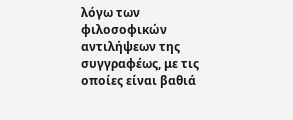λόγω των φιλοσοφικών αντιλήψεων της συγγραφέως, με τις οποίες είναι βαθιά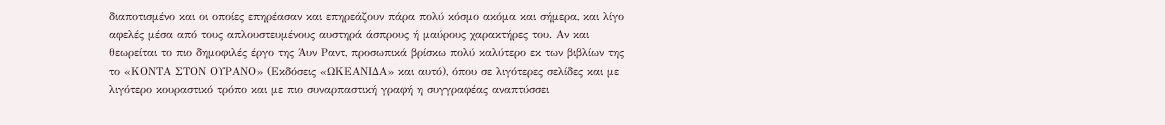διαποτισμένο και οι οποίες επηρέασαν και επηρεάζουν πάρα πολύ κόσμο ακόμα και σήμερα, και λίγο αφελές μέσα από τους απλουστευμένους αυστηρά άσπρους ή μαύρους χαρακτήρες του. Αν και θεωρείται το πιο δημοφιλές έργο της Άυν Ραντ, προσωπικά βρίσκω πολύ καλύτερο εκ των βιβλίων της το «ΚΟΝΤΑ ΣΤΟΝ ΟΥΡΑΝΟ» (Εκδόσεις «ΩΚΕΑΝΙΔΑ» και αυτό), όπου σε λιγότερες σελίδες και με λιγότερο κουραστικό τρόπο και με πιο συναρπαστική γραφή η συγγραφέας αναπτύσσει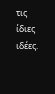τις ίδιες ιδέες.